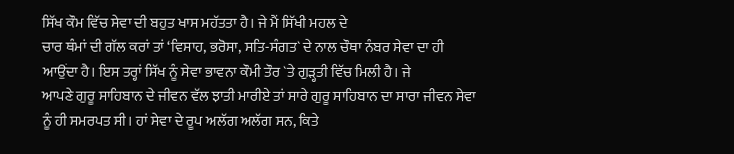ਸਿੱਖ ਕੌਮ ਵਿੱਚ ਸੇਵਾ ਦੀ ਬਹੁਤ ਖਾਸ ਮਹੱਤਤਾ ਹੈ। ਜੇ ਮੈਂ ਸਿੱਖੀ ਮਹਲ ਦੇ
ਚਾਰ ਥੰਮਾਂ ਦੀ ਗੱਲ ਕਰਾਂ ਤਾਂ ‘ਵਿਸਾਹ, ਭਰੋਸਾ, ਸਤਿ-ਸੰਗਤ` ਦੇ ਨਾਲ ਚੌਥਾ ਨੰਬਰ ਸੇਵਾ ਦਾ ਹੀ
ਆਉਂਦਾ ਹੈ। ਇਸ ਤਰ੍ਹਾਂ ਸਿੱਖ ਨੂੰ ਸੇਵਾ ਭਾਵਨਾ ਕੌਮੀ ਤੌਰ `ਤੇ ਗੁੜ੍ਹਤੀ ਵਿੱਚ ਮਿਲੀ ਹੈ। ਜੇ
ਆਪਣੇ ਗੁਰੂ ਸਾਹਿਬਾਨ ਦੇ ਜੀਵਨ ਵੱਲ ਝਾਤੀ ਮਾਰੀਏ ਤਾਂ ਸਾਰੇ ਗੁਰੂ ਸਾਹਿਬਾਨ ਦਾ ਸਾਰਾ ਜੀਵਨ ਸੇਵਾ
ਨੂੰ ਹੀ ਸਮਰਪਤ ਸੀ। ਹਾਂ ਸੇਵਾ ਦੇ ਰੂਪ ਅਲੱਗ ਅਲੱਗ ਸਨ, ਕਿਤੇ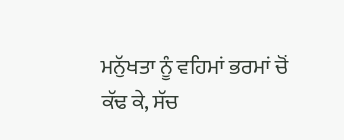ਮਨੁੱਖਤਾ ਨੂੰ ਵਹਿਮਾਂ ਭਰਮਾਂ ਚੋਂ
ਕੱਢ ਕੇ, ਸੱਚ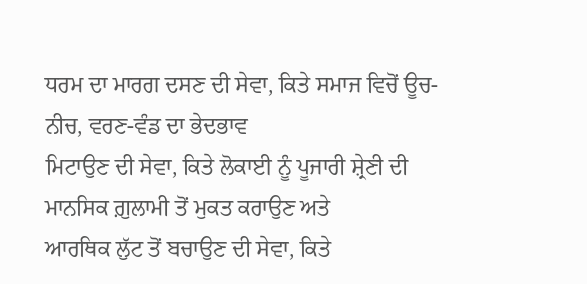ਧਰਮ ਦਾ ਮਾਰਗ ਦਸਣ ਦੀ ਸੇਵਾ, ਕਿਤੇ ਸਮਾਜ ਵਿਚੋਂ ਊਚ-ਨੀਚ, ਵਰਣ-ਵੰਡ ਦਾ ਭੇਦਭਾਵ
ਮਿਟਾਉਣ ਦੀ ਸੇਵਾ, ਕਿਤੇ ਲੋਕਾਈ ਨੂੰ ਪੂਜਾਰੀ ਸ਼੍ਰੇਣੀ ਦੀ ਮਾਨਸਿਕ ਗ਼ੁਲਾਮੀ ਤੋਂ ਮੁਕਤ ਕਰਾਉਣ ਅਤੇ
ਆਰਥਿਕ ਲੁੱਟ ਤੋਂ ਬਚਾਉਣ ਦੀ ਸੇਵਾ, ਕਿਤੇ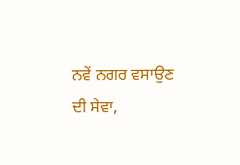ਨਵੇਂ ਨਗਰ ਵਸਾਉਣ ਦੀ ਸੇਵਾ,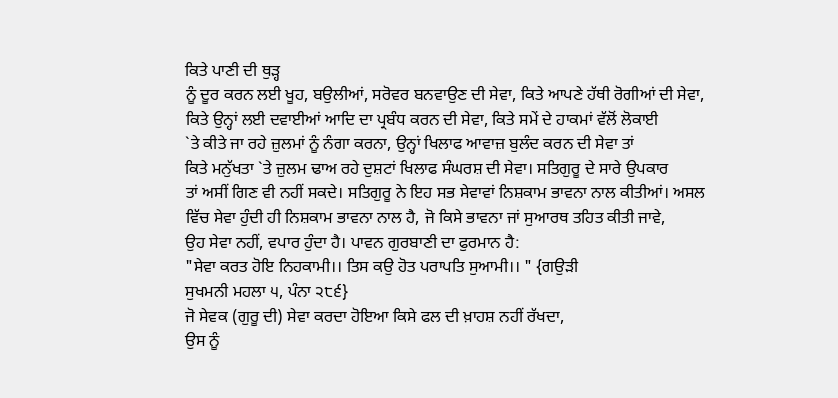ਕਿਤੇ ਪਾਣੀ ਦੀ ਥੁੜ੍ਹ
ਨੂੰ ਦੂਰ ਕਰਨ ਲਈ ਖੂਹ, ਬਉਲੀਆਂ, ਸਰੋਵਰ ਬਨਵਾਉਣ ਦੀ ਸੇਵਾ, ਕਿਤੇ ਆਪਣੇ ਹੱਥੀ ਰੋਗੀਆਂ ਦੀ ਸੇਵਾ,
ਕਿਤੇ ਉਨ੍ਹਾਂ ਲਈ ਦਵਾਈਆਂ ਆਦਿ ਦਾ ਪ੍ਰਬੰਧ ਕਰਨ ਦੀ ਸੇਵਾ, ਕਿਤੇ ਸਮੇਂ ਦੇ ਹਾਕਮਾਂ ਵੱਲੋਂ ਲੋਕਾਈ
`ਤੇ ਕੀਤੇ ਜਾ ਰਹੇ ਜ਼ੁਲਮਾਂ ਨੂੰ ਨੰਗਾ ਕਰਨਾ, ਉਨ੍ਹਾਂ ਖਿਲਾਫ ਆਵਾਜ਼ ਬੁਲੰਦ ਕਰਨ ਦੀ ਸੇਵਾ ਤਾਂ
ਕਿਤੇ ਮਨੁੱਖਤਾ `ਤੇ ਜ਼ੁਲਮ ਢਾਅ ਰਹੇ ਦੁਸ਼ਟਾਂ ਖਿਲਾਫ ਸੰਘਰਸ਼ ਦੀ ਸੇਵਾ। ਸਤਿਗੁਰੂ ਦੇ ਸਾਰੇ ਉਪਕਾਰ
ਤਾਂ ਅਸੀਂ ਗਿਣ ਵੀ ਨਹੀਂ ਸਕਦੇ। ਸਤਿਗੁਰੂ ਨੇ ਇਹ ਸਭ ਸੇਵਾਵਾਂ ਨਿਸ਼ਕਾਮ ਭਾਵਨਾ ਨਾਲ ਕੀਤੀਆਂ। ਅਸਲ
ਵਿੱਚ ਸੇਵਾ ਹੁੰਦੀ ਹੀ ਨਿਸ਼ਕਾਮ ਭਾਵਨਾ ਨਾਲ ਹੈ, ਜੋ ਕਿਸੇ ਭਾਵਨਾ ਜਾਂ ਸੁਆਰਥ ਤਹਿਤ ਕੀਤੀ ਜਾਵੇ,
ਉਹ ਸੇਵਾ ਨਹੀਂ, ਵਪਾਰ ਹੁੰਦਾ ਹੈ। ਪਾਵਨ ਗੁਰਬਾਣੀ ਦਾ ਫੁਰਮਾਨ ਹੈ:
"ਸੇਵਾ ਕਰਤ ਹੋਇ ਨਿਹਕਾਮੀ।। ਤਿਸ ਕਉ ਹੋਤ ਪਰਾਪਤਿ ਸੁਆਮੀ।। " {ਗਉੜੀ
ਸੁਖਮਨੀ ਮਹਲਾ ੫, ਪੰਨਾ ੨੮੬}
ਜੋ ਸੇਵਕ (ਗੁਰੂ ਦੀ) ਸੇਵਾ ਕਰਦਾ ਹੋਇਆ ਕਿਸੇ ਫਲ ਦੀ ਖ਼ਾਹਸ਼ ਨਹੀਂ ਰੱਖਦਾ,
ਉਸ ਨੂੰ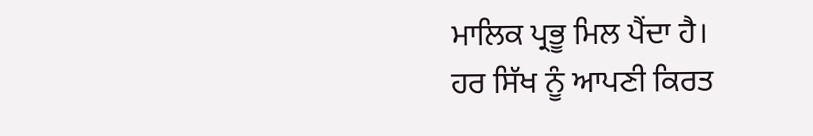ਮਾਲਿਕ ਪ੍ਰਭੂ ਮਿਲ ਪੈਂਦਾ ਹੈ।
ਹਰ ਸਿੱਖ ਨੂੰ ਆਪਣੀ ਕਿਰਤ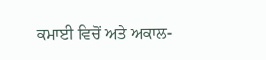ਕਮਾਈ ਵਿਚੋਂ ਅਤੇ ਅਕਾਲ-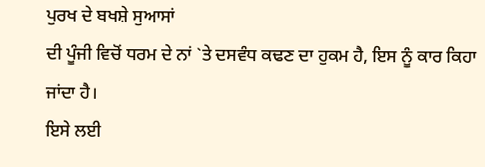ਪੁਰਖ ਦੇ ਬਖਸ਼ੇ ਸੁਆਸਾਂ
ਦੀ ਪੂੰਜੀ ਵਿਚੋਂ ਧਰਮ ਦੇ ਨਾਂ `ਤੇ ਦਸਵੰਧ ਕਢਣ ਦਾ ਹੁਕਮ ਹੈ, ਇਸ ਨੂੰ ਕਾਰ ਕਿਹਾ ਜਾਂਦਾ ਹੈ।
ਇਸੇ ਲਈ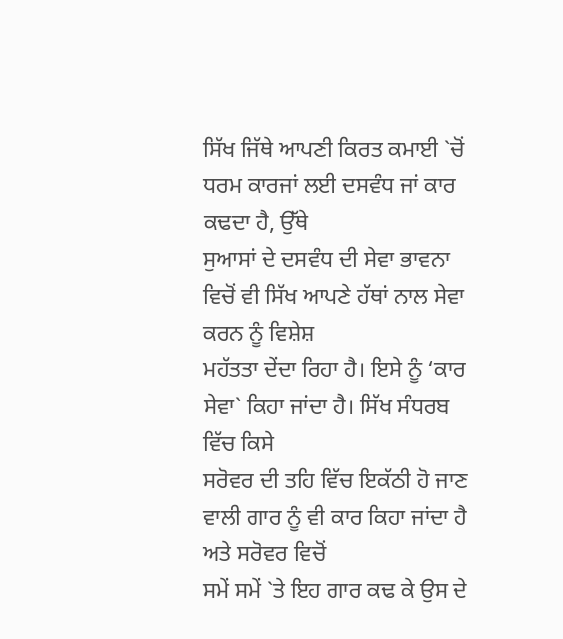ਸਿੱਖ ਜਿੱਥੇ ਆਪਣੀ ਕਿਰਤ ਕਮਾਈ `ਚੋਂ ਧਰਮ ਕਾਰਜਾਂ ਲਈ ਦਸਵੰਧ ਜਾਂ ਕਾਰ ਕਢਦਾ ਹੈ, ਉੱਥੇ
ਸੁਆਸਾਂ ਦੇ ਦਸਵੰਧ ਦੀ ਸੇਵਾ ਭਾਵਨਾ ਵਿਚੋਂ ਵੀ ਸਿੱਖ ਆਪਣੇ ਹੱਥਾਂ ਨਾਲ ਸੇਵਾ ਕਰਨ ਨੂੰ ਵਿਸ਼ੇਸ਼
ਮਹੱਤਤਾ ਦੇਂਦਾ ਰਿਹਾ ਹੈ। ਇਸੇ ਨੂੰ ‘ਕਾਰ ਸੇਵਾ` ਕਿਹਾ ਜਾਂਦਾ ਹੈ। ਸਿੱਖ ਸੰਧਰਬ ਵਿੱਚ ਕਿਸੇ
ਸਰੋਵਰ ਦੀ ਤਹਿ ਵਿੱਚ ਇਕੱਠੀ ਹੋ ਜਾਣ ਵਾਲੀ ਗਾਰ ਨੂੰ ਵੀ ਕਾਰ ਕਿਹਾ ਜਾਂਦਾ ਹੈ ਅਤੇ ਸਰੋਵਰ ਵਿਚੋਂ
ਸਮੇਂ ਸਮੇਂ `ਤੇ ਇਹ ਗਾਰ ਕਢ ਕੇ ਉਸ ਦੇ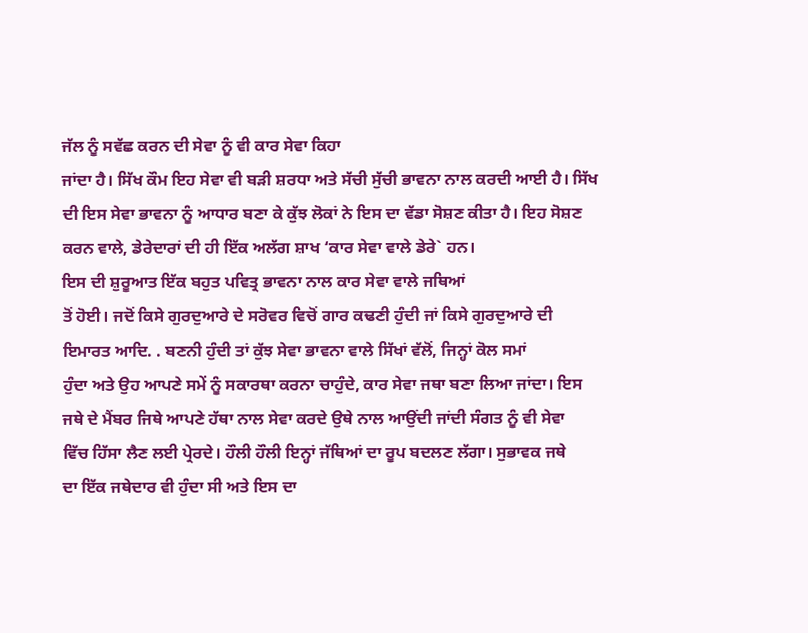ਜੱਲ ਨੂੰ ਸਵੱਛ ਕਰਨ ਦੀ ਸੇਵਾ ਨੂੰ ਵੀ ਕਾਰ ਸੇਵਾ ਕਿਹਾ
ਜਾਂਦਾ ਹੈ। ਸਿੱਖ ਕੌਮ ਇਹ ਸੇਵਾ ਵੀ ਬੜੀ ਸ਼ਰਧਾ ਅਤੇ ਸੱਚੀ ਸੁੱਚੀ ਭਾਵਨਾ ਨਾਲ ਕਰਦੀ ਆਈ ਹੈ। ਸਿੱਖ
ਦੀ ਇਸ ਸੇਵਾ ਭਾਵਨਾ ਨੂੰ ਆਧਾਰ ਬਣਾ ਕੇ ਕੁੱਝ ਲੋਕਾਂ ਨੇ ਇਸ ਦਾ ਵੱਡਾ ਸੋਸ਼ਣ ਕੀਤਾ ਹੈ। ਇਹ ਸੋਸ਼ਣ
ਕਰਨ ਵਾਲੇ, ਡੇਰੇਦਾਰਾਂ ਦੀ ਹੀ ਇੱਕ ਅਲੱਗ ਸ਼ਾਖ ‘ਕਾਰ ਸੇਵਾ ਵਾਲੇ ਡੇਰੇ` ਹਨ।
ਇਸ ਦੀ ਸ਼ੁਰੂਆਤ ਇੱਕ ਬਹੁਤ ਪਵਿਤ੍ਰ ਭਾਵਨਾ ਨਾਲ ਕਾਰ ਸੇਵਾ ਵਾਲੇ ਜਥਿਆਂ
ਤੋਂ ਹੋਈ। ਜਦੋਂ ਕਿਸੇ ਗੁਰਦੁਆਰੇ ਦੇ ਸਰੋਵਰ ਵਿਚੋਂ ਗਾਰ ਕਢਣੀ ਹੁੰਦੀ ਜਾਂ ਕਿਸੇ ਗੁਰਦੁਆਰੇ ਦੀ
ਇਮਾਰਤ ਆਦਿ. . ਬਣਨੀ ਹੁੰਦੀ ਤਾਂ ਕੁੱਝ ਸੇਵਾ ਭਾਵਨਾ ਵਾਲੇ ਸਿੱਖਾਂ ਵੱਲੋਂ, ਜਿਨ੍ਹਾਂ ਕੋਲ ਸਮਾਂ
ਹੁੰਦਾ ਅਤੇ ਉਹ ਆਪਣੇ ਸਮੇਂ ਨੂੰ ਸਕਾਰਥਾ ਕਰਨਾ ਚਾਹੁੰਦੇ, ਕਾਰ ਸੇਵਾ ਜਥਾ ਬਣਾ ਲਿਆ ਜਾਂਦਾ। ਇਸ
ਜਥੇ ਦੇ ਮੈਂਬਰ ਜਿਥੇ ਆਪਣੇ ਹੱਥਾ ਨਾਲ ਸੇਵਾ ਕਰਦੇ ਉਥੇ ਨਾਲ ਆਉਂਦੀ ਜਾਂਦੀ ਸੰਗਤ ਨੂੰ ਵੀ ਸੇਵਾ
ਵਿੱਚ ਹਿੱਸਾ ਲੈਣ ਲਈ ਪ੍ਰੇਰਦੇ। ਹੌਲੀ ਹੌਲੀ ਇਨ੍ਹਾਂ ਜੱਥਿਆਂ ਦਾ ਰੂਪ ਬਦਲਣ ਲੱਗਾ। ਸੁਭਾਵਕ ਜਥੇ
ਦਾ ਇੱਕ ਜਥੇਦਾਰ ਵੀ ਹੁੰਦਾ ਸੀ ਅਤੇ ਇਸ ਦਾ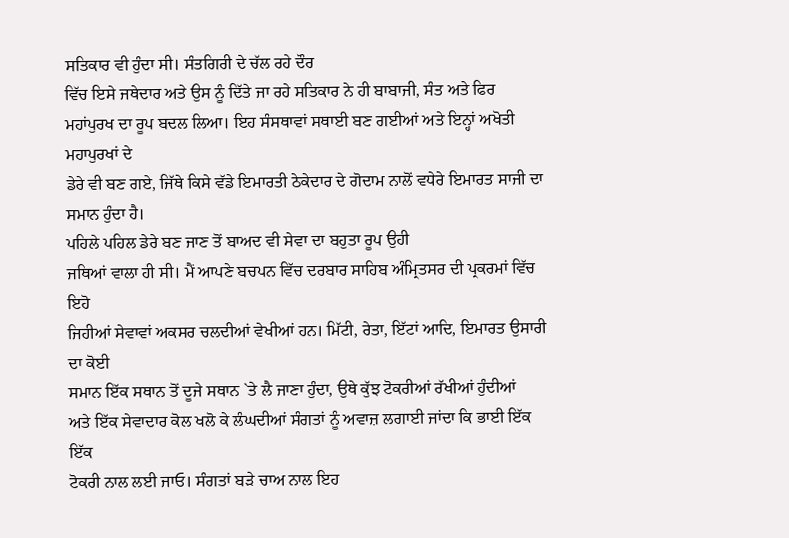ਸਤਿਕਾਰ ਵੀ ਹੁੰਦਾ ਸੀ। ਸੰਤਗਿਰੀ ਦੇ ਚੱਲ ਰਹੇ ਦੌਰ
ਵਿੱਚ ਇਸੇ ਜਥੇਦਾਰ ਅਤੇ ਉਸ ਨੂੰ ਦਿੱਤੇ ਜਾ ਰਹੇ ਸਤਿਕਾਰ ਨੇ ਹੀ ਬਾਬਾਜੀ, ਸੰਤ ਅਤੇ ਫਿਰ
ਮਹਾਂਪੁਰਖ ਦਾ ਰੂਪ ਬਦਲ ਲਿਆ। ਇਹ ਸੰਸਥਾਵਾਂ ਸਥਾਈ ਬਣ ਗਈਆਂ ਅਤੇ ਇਨ੍ਹਾਂ ਅਖੋਤੀ ਮਹਾਪੁਰਖਾਂ ਦੇ
ਡੇਰੇ ਵੀ ਬਣ ਗਏ, ਜਿੱਥੇ ਕਿਸੇ ਵੱਡੇ ਇਮਾਰਤੀ ਠੇਕੇਦਾਰ ਦੇ ਗੋਦਾਮ ਨਾਲੋਂ ਵਧੇਰੇ ਇਮਾਰਤ ਸਾਜੀ ਦਾ
ਸਮਾਨ ਹੁੰਦਾ ਹੈ।
ਪਹਿਲੇ ਪਹਿਲ ਡੇਰੇ ਬਣ ਜਾਣ ਤੋਂ ਬਾਅਦ ਵੀ ਸੇਵਾ ਦਾ ਬਹੁਤਾ ਰੂਪ ਉਹੀ
ਜਥਿਆਂ ਵਾਲਾ ਹੀ ਸੀ। ਮੈਂ ਆਪਣੇ ਬਚਪਨ ਵਿੱਚ ਦਰਬਾਰ ਸਾਹਿਬ ਅੰਮ੍ਰਿਤਸਰ ਦੀ ਪ੍ਰਕਰਮਾਂ ਵਿੱਚ ਇਹੋ
ਜਿਹੀਆਂ ਸੇਵਾਵਾਂ ਅਕਸਰ ਚਲਦੀਆਂ ਵੇਖੀਆਂ ਹਨ। ਮਿੱਟੀ, ਰੇਤਾ, ਇੱਟਾਂ ਆਦਿ, ਇਮਾਰਤ ਉਸਾਰੀ ਦਾ ਕੋਈ
ਸਮਾਨ ਇੱਕ ਸਥਾਨ ਤੋਂ ਦੂਜੇ ਸਥਾਨ `ਤੇ ਲੈ ਜਾਣਾ ਹੁੰਦਾ, ਉਥੇ ਕੁੱਝ ਟੋਕਰੀਆਂ ਰੱਖੀਆਂ ਹੁੰਦੀਆਂ
ਅਤੇ ਇੱਕ ਸੇਵਾਦਾਰ ਕੋਲ ਖਲੋ ਕੇ ਲੰਘਦੀਆਂ ਸੰਗਤਾਂ ਨੂੰ ਅਵਾਜ਼ ਲਗਾਈ ਜਾਂਦਾ ਕਿ ਭਾਈ ਇੱਕ ਇੱਕ
ਟੋਕਰੀ ਨਾਲ ਲਈ ਜਾਓ। ਸੰਗਤਾਂ ਬੜੇ ਚਾਅ ਨਾਲ ਇਹ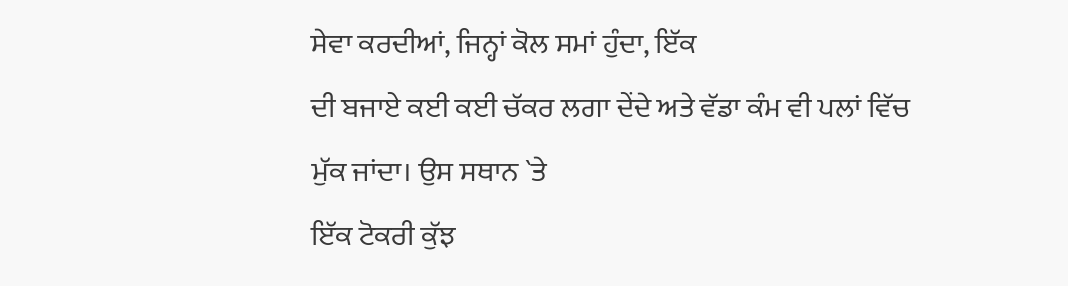ਸੇਵਾ ਕਰਦੀਆਂ, ਜਿਨ੍ਹਾਂ ਕੋਲ ਸਮਾਂ ਹੁੰਦਾ, ਇੱਕ
ਦੀ ਬਜਾਏ ਕਈ ਕਈ ਚੱਕਰ ਲਗਾ ਦੇਂਦੇ ਅਤੇ ਵੱਡਾ ਕੰਮ ਵੀ ਪਲਾਂ ਵਿੱਚ ਮੁੱਕ ਜਾਂਦਾ। ਉਸ ਸਥਾਨ `ਤੇ
ਇੱਕ ਟੋਕਰੀ ਕੁੱਝ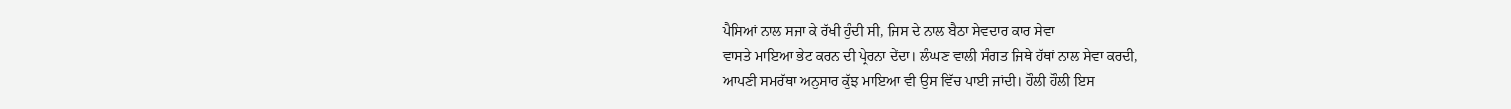ਪੈਸਿਆਂ ਨਾਲ ਸਜਾ ਕੇ ਰੱਖੀ ਹੁੰਦੀ ਸੀ, ਜਿਸ ਦੇ ਨਾਲ ਬੈਠਾ ਸੇਵਦਾਰ ਕਾਰ ਸੇਵਾ
ਵਾਸਤੇ ਮਾਇਆ ਭੇਟ ਕਰਨ ਦੀ ਪ੍ਰੇਰਨਾ ਦੇਂਦਾ। ਲੰਘਣ ਵਾਲੀ ਸੰਗਤ ਜਿਥੇ ਹੱਥਾਂ ਨਾਲ ਸੇਵਾ ਕਰਦੀ,
ਆਪਣੀ ਸਮਰੱਥਾ ਅਨੁਸਾਰ ਕੁੱਝ ਮਾਇਆ ਵੀ ਉਸ ਵਿੱਚ ਪਾਈ ਜਾਂਦੀ। ਹੌਲੀ ਹੌਲੀ ਇਸ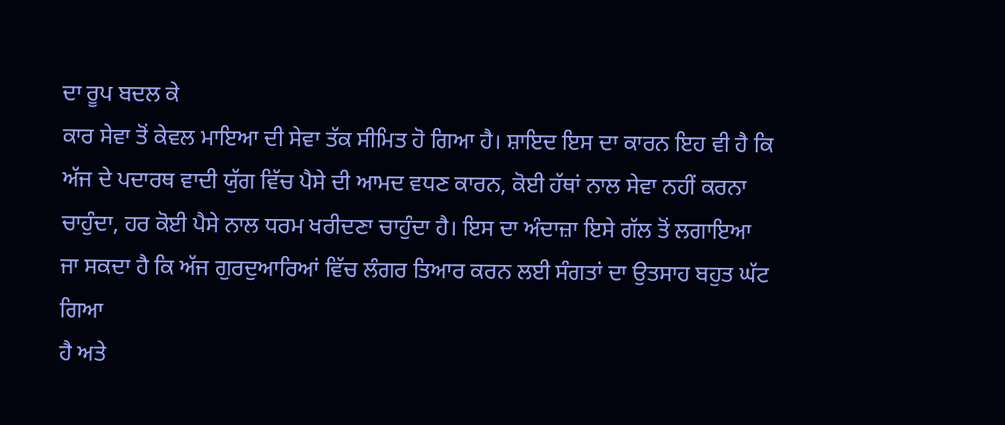ਦਾ ਰੂਪ ਬਦਲ ਕੇ
ਕਾਰ ਸੇਵਾ ਤੋਂ ਕੇਵਲ ਮਾਇਆ ਦੀ ਸੇਵਾ ਤੱਕ ਸੀਮਿਤ ਹੋ ਗਿਆ ਹੈ। ਸ਼ਾਇਦ ਇਸ ਦਾ ਕਾਰਨ ਇਹ ਵੀ ਹੈ ਕਿ
ਅੱਜ ਦੇ ਪਦਾਰਥ ਵਾਦੀ ਯੁੱਗ ਵਿੱਚ ਪੈਸੇ ਦੀ ਆਮਦ ਵਧਣ ਕਾਰਨ, ਕੋਈ ਹੱਥਾਂ ਨਾਲ ਸੇਵਾ ਨਹੀਂ ਕਰਨਾ
ਚਾਹੁੰਦਾ, ਹਰ ਕੋਈ ਪੈਸੇ ਨਾਲ ਧਰਮ ਖਰੀਦਣਾ ਚਾਹੁੰਦਾ ਹੈ। ਇਸ ਦਾ ਅੰਦਾਜ਼ਾ ਇਸੇ ਗੱਲ ਤੋਂ ਲਗਾਇਆ
ਜਾ ਸਕਦਾ ਹੈ ਕਿ ਅੱਜ ਗੁਰਦੁਆਰਿਆਂ ਵਿੱਚ ਲੰਗਰ ਤਿਆਰ ਕਰਨ ਲਈ ਸੰਗਤਾਂ ਦਾ ਉਤਸਾਹ ਬਹੁਤ ਘੱਟ ਗਿਆ
ਹੈ ਅਤੇ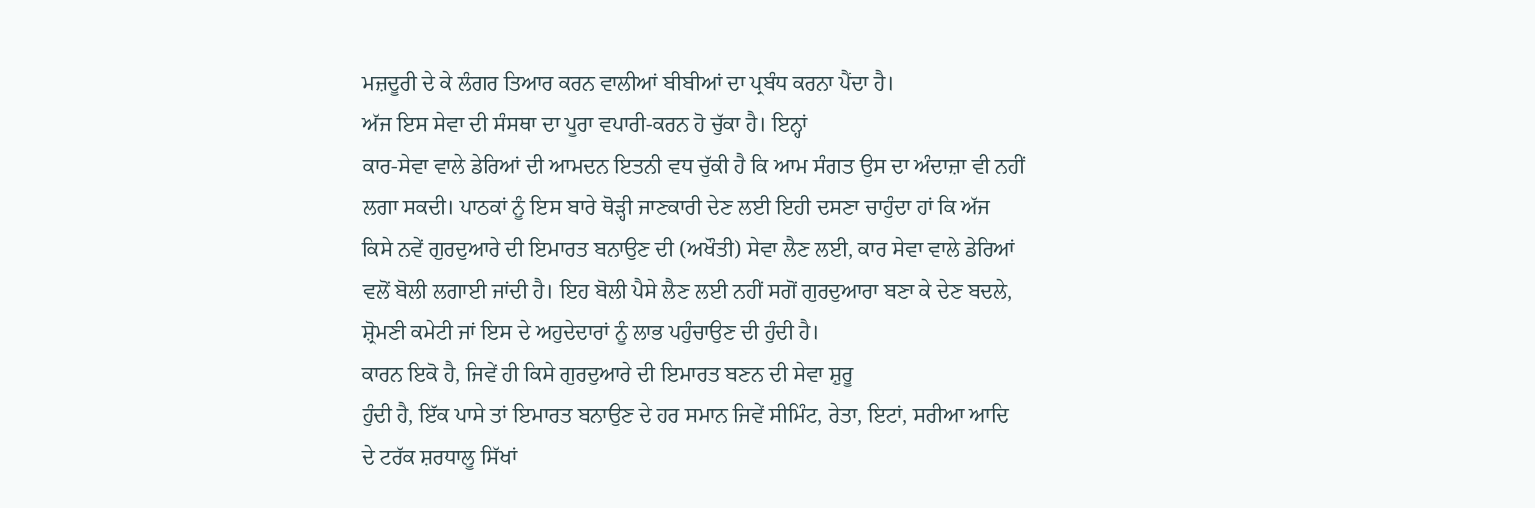ਮਜ਼ਦੂਰੀ ਦੇ ਕੇ ਲੰਗਰ ਤਿਆਰ ਕਰਨ ਵਾਲੀਆਂ ਬੀਬੀਆਂ ਦਾ ਪ੍ਰਬੰਧ ਕਰਨਾ ਪੈਂਦਾ ਹੈ।
ਅੱਜ ਇਸ ਸੇਵਾ ਦੀ ਸੰਸਥਾ ਦਾ ਪੂਰਾ ਵਪਾਰੀ-ਕਰਨ ਹੋ ਚੁੱਕਾ ਹੈ। ਇਨ੍ਹਾਂ
ਕਾਰ-ਸੇਵਾ ਵਾਲੇ ਡੇਰਿਆਂ ਦੀ ਆਮਦਨ ਇਤਨੀ ਵਧ ਚੁੱਕੀ ਹੈ ਕਿ ਆਮ ਸੰਗਤ ਉਸ ਦਾ ਅੰਦਾਜ਼ਾ ਵੀ ਨਹੀਂ
ਲਗਾ ਸਕਦੀ। ਪਾਠਕਾਂ ਨੂੰ ਇਸ ਬਾਰੇ ਥੋੜ੍ਹੀ ਜਾਣਕਾਰੀ ਦੇਣ ਲਈ ਇਹੀ ਦਸਣਾ ਚਾਹੁੰਦਾ ਹਾਂ ਕਿ ਅੱਜ
ਕਿਸੇ ਨਵੇਂ ਗੁਰਦੁਆਰੇ ਦੀ ਇਮਾਰਤ ਬਨਾਉਣ ਦੀ (ਅਖੌਤੀ) ਸੇਵਾ ਲੈਣ ਲਈ, ਕਾਰ ਸੇਵਾ ਵਾਲੇ ਡੇਰਿਆਂ
ਵਲੋਂ ਬੋਲੀ ਲਗਾਈ ਜਾਂਦੀ ਹੈ। ਇਹ ਬੋਲੀ ਪੈਸੇ ਲੈਣ ਲਈ ਨਹੀਂ ਸਗੋਂ ਗੁਰਦੁਆਰਾ ਬਣਾ ਕੇ ਦੇਣ ਬਦਲੇ,
ਸ਼੍ਰੋਮਣੀ ਕਮੇਟੀ ਜਾਂ ਇਸ ਦੇ ਅਹੁਦੇਦਾਰਾਂ ਨੂੰ ਲਾਭ ਪਹੁੰਚਾਉਣ ਦੀ ਹੁੰਦੀ ਹੈ।
ਕਾਰਨ ਇਕੋ ਹੈ, ਜਿਵੇਂ ਹੀ ਕਿਸੇ ਗੁਰਦੁਆਰੇ ਦੀ ਇਮਾਰਤ ਬਣਨ ਦੀ ਸੇਵਾ ਸ਼ੁਰੂ
ਹੁੰਦੀ ਹੈ, ਇੱਕ ਪਾਸੇ ਤਾਂ ਇਮਾਰਤ ਬਨਾਉਣ ਦੇ ਹਰ ਸਮਾਨ ਜਿਵੇਂ ਸੀਮਿੰਟ, ਰੇਤਾ, ਇਟਾਂ, ਸਰੀਆ ਆਦਿ
ਦੇ ਟਰੱਕ ਸ਼ਰਧਾਲੂ ਸਿੱਖਾਂ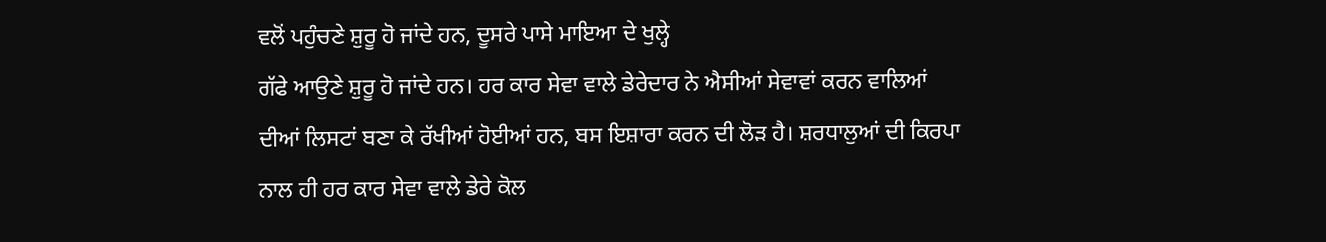ਵਲੋਂ ਪਹੁੰਚਣੇ ਸ਼ੁਰੂ ਹੋ ਜਾਂਦੇ ਹਨ, ਦੂਸਰੇ ਪਾਸੇ ਮਾਇਆ ਦੇ ਖੁਲ੍ਹੇ
ਗੱਫੇ ਆਉਣੇ ਸ਼ੁਰੂ ਹੋ ਜਾਂਦੇ ਹਨ। ਹਰ ਕਾਰ ਸੇਵਾ ਵਾਲੇ ਡੇਰੇਦਾਰ ਨੇ ਐਸੀਆਂ ਸੇਵਾਵਾਂ ਕਰਨ ਵਾਲਿਆਂ
ਦੀਆਂ ਲਿਸਟਾਂ ਬਣਾ ਕੇ ਰੱਖੀਆਂ ਹੋਈਆਂ ਹਨ, ਬਸ ਇਸ਼ਾਰਾ ਕਰਨ ਦੀ ਲੋੜ ਹੈ। ਸ਼ਰਧਾਲੁਆਂ ਦੀ ਕਿਰਪਾ
ਨਾਲ ਹੀ ਹਰ ਕਾਰ ਸੇਵਾ ਵਾਲੇ ਡੇਰੇ ਕੋਲ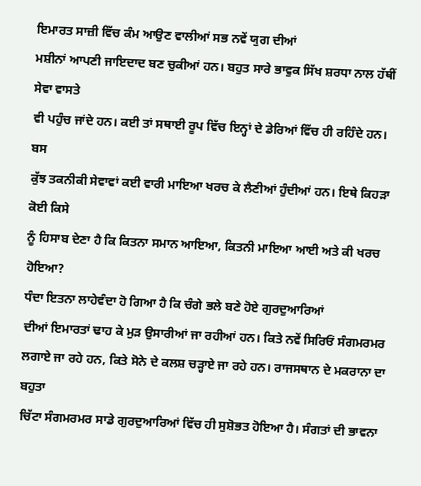ਇਮਾਰਤ ਸਾਜ਼ੀ ਵਿੱਚ ਕੰਮ ਆਉਣ ਵਾਲੀਆਂ ਸਭ ਨਵੇਂ ਯੁਗ ਦੀਆਂ
ਮਸ਼ੀਨਾਂ ਆਪਣੀ ਜਾਇਦਾਦ ਬਣ ਚੁਕੀਆਂ ਹਨ। ਬਹੁਤ ਸਾਰੇ ਭਾਵੁਕ ਸਿੱਖ ਸ਼ਰਧਾ ਨਾਲ ਹੱਥੀਂ ਸੇਵਾ ਵਾਸਤੇ
ਵੀ ਪਹੁੰਚ ਜਾਂਦੇ ਹਨ। ਕਈ ਤਾਂ ਸਥਾਈ ਰੂਪ ਵਿੱਚ ਇਨ੍ਹਾਂ ਦੇ ਡੇਰਿਆਂ ਵਿੱਚ ਹੀ ਰਹਿੰਦੇ ਹਨ। ਬਸ
ਕੁੱਝ ਤਕਨੀਕੀ ਸੇਵਾਵਾਂ ਕਈ ਵਾਰੀ ਮਾਇਆ ਖਰਚ ਕੇ ਲੈਣੀਆਂ ਹੁੰਦੀਆਂ ਹਨ। ਇਥੇ ਕਿਹੜਾ ਕੋਈ ਕਿਸੇ
ਨੂੰ ਹਿਸਾਬ ਦੇਣਾ ਹੈ ਕਿ ਕਿਤਨਾ ਸਮਾਨ ਆਇਆ, ਕਿਤਨੀ ਮਾਇਆ ਆਈ ਅਤੇ ਕੀ ਖਰਚ ਹੋਇਆ?
ਧੰਦਾ ਇਤਨਾ ਲਾਹੇਵੰਦਾ ਹੋ ਗਿਆ ਹੈ ਕਿ ਚੰਗੇ ਭਲੇ ਬਣੇ ਹੋਏ ਗੁਰਦੁਆਰਿਆਂ
ਦੀਆਂ ਇਮਾਰਤਾਂ ਢਾਹ ਕੇ ਮੁੜ ਉਸਾਰੀਆਂ ਜਾ ਰਹੀਆਂ ਹਨ। ਕਿਤੇ ਨਵੇਂ ਸਿਰਿਓਂ ਸੰਗਮਰਮਰ
ਲਗਾਏ ਜਾ ਰਹੇ ਹਨ, ਕਿਤੇ ਸੋਨੇ ਦੇ ਕਲਸ਼ ਚੜ੍ਹਾਏ ਜਾ ਰਹੇ ਹਨ। ਰਾਜਸਥਾਨ ਦੇ ਮਕਰਾਨਾ ਦਾ ਬਹੁਤਾ
ਚਿੱਟਾ ਸੰਗਮਰਮਰ ਸਾਡੇ ਗੁਰਦੁਆਰਿਆਂ ਵਿੱਚ ਹੀ ਸੁਸ਼ੋਭਤ ਹੋਇਆ ਹੈ। ਸੰਗਤਾਂ ਦੀ ਭਾਵਨਾ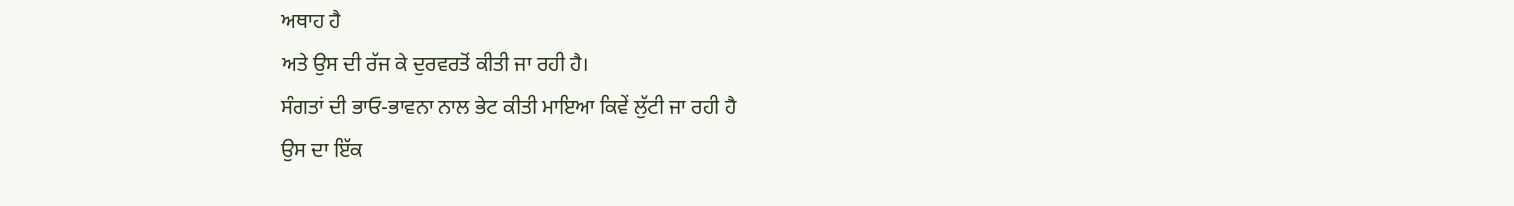ਅਥਾਹ ਹੈ
ਅਤੇ ਉਸ ਦੀ ਰੱਜ ਕੇ ਦੁਰਵਰਤੋਂ ਕੀਤੀ ਜਾ ਰਹੀ ਹੈ।
ਸੰਗਤਾਂ ਦੀ ਭਾਓ-ਭਾਵਨਾ ਨਾਲ ਭੇਟ ਕੀਤੀ ਮਾਇਆ ਕਿਵੇਂ ਲੁੱਟੀ ਜਾ ਰਹੀ ਹੈ
ਉਸ ਦਾ ਇੱਕ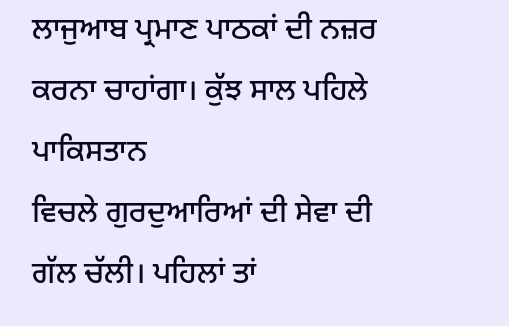ਲਾਜੁਆਬ ਪ੍ਰਮਾਣ ਪਾਠਕਾਂ ਦੀ ਨਜ਼ਰ ਕਰਨਾ ਚਾਹਾਂਗਾ। ਕੁੱਝ ਸਾਲ ਪਹਿਲੇ ਪਾਕਿਸਤਾਨ
ਵਿਚਲੇ ਗੁਰਦੁਆਰਿਆਂ ਦੀ ਸੇਵਾ ਦੀ ਗੱਲ ਚੱਲੀ। ਪਹਿਲਾਂ ਤਾਂ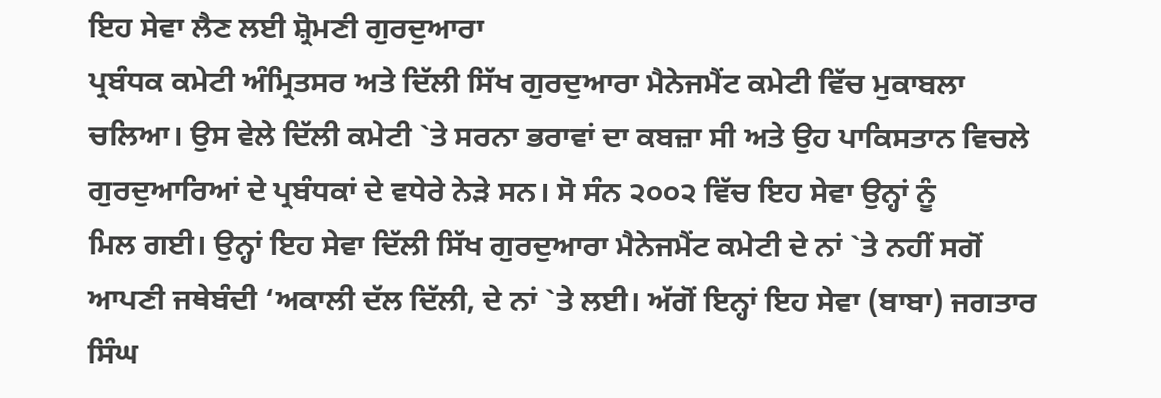ਇਹ ਸੇਵਾ ਲੈਣ ਲਈ ਸ਼੍ਰੋਮਣੀ ਗੁਰਦੁਆਰਾ
ਪ੍ਰਬੰਧਕ ਕਮੇਟੀ ਅੰਮ੍ਰਿਤਸਰ ਅਤੇ ਦਿੱਲੀ ਸਿੱਖ ਗੁਰਦੁਆਰਾ ਮੈਨੇਜਮੈਂਟ ਕਮੇਟੀ ਵਿੱਚ ਮੁਕਾਬਲਾ
ਚਲਿਆ। ਉਸ ਵੇਲੇ ਦਿੱਲੀ ਕਮੇਟੀ `ਤੇ ਸਰਨਾ ਭਰਾਵਾਂ ਦਾ ਕਬਜ਼ਾ ਸੀ ਅਤੇ ਉਹ ਪਾਕਿਸਤਾਨ ਵਿਚਲੇ
ਗੁਰਦੁਆਰਿਆਂ ਦੇ ਪ੍ਰਬੰਧਕਾਂ ਦੇ ਵਧੇਰੇ ਨੇੜੇ ਸਨ। ਸੋ ਸੰਨ ੨੦੦੨ ਵਿੱਚ ਇਹ ਸੇਵਾ ਉਨ੍ਹਾਂ ਨੂੰ
ਮਿਲ ਗਈ। ਉਨ੍ਹਾਂ ਇਹ ਸੇਵਾ ਦਿੱਲੀ ਸਿੱਖ ਗੁਰਦੁਆਰਾ ਮੈਨੇਜਮੈਂਟ ਕਮੇਟੀ ਦੇ ਨਾਂ `ਤੇ ਨਹੀਂ ਸਗੋਂ
ਆਪਣੀ ਜਥੇਬੰਦੀ ‘ਅਕਾਲੀ ਦੱਲ ਦਿੱਲੀ, ਦੇ ਨਾਂ `ਤੇ ਲਈ। ਅੱਗੋਂ ਇਨ੍ਹਾਂ ਇਹ ਸੇਵਾ (ਬਾਬਾ) ਜਗਤਾਰ
ਸਿੰਘ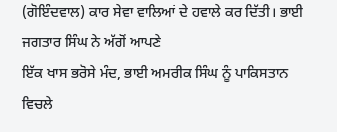(ਗੋਇੰਦਵਾਲ) ਕਾਰ ਸੇਵਾ ਵਾਲਿਆਂ ਦੇ ਹਵਾਲੇ ਕਰ ਦਿੱਤੀ। ਭਾਈ ਜਗਤਾਰ ਸਿੰਘ ਨੇ ਅੱਗੋਂ ਆਪਣੇ
ਇੱਕ ਖਾਸ ਭਰੋਸੇ ਮੰਦ, ਭਾਈ ਅਮਰੀਕ ਸਿੰਘ ਨੂੰ ਪਾਕਿਸਤਾਨ ਵਿਚਲੇ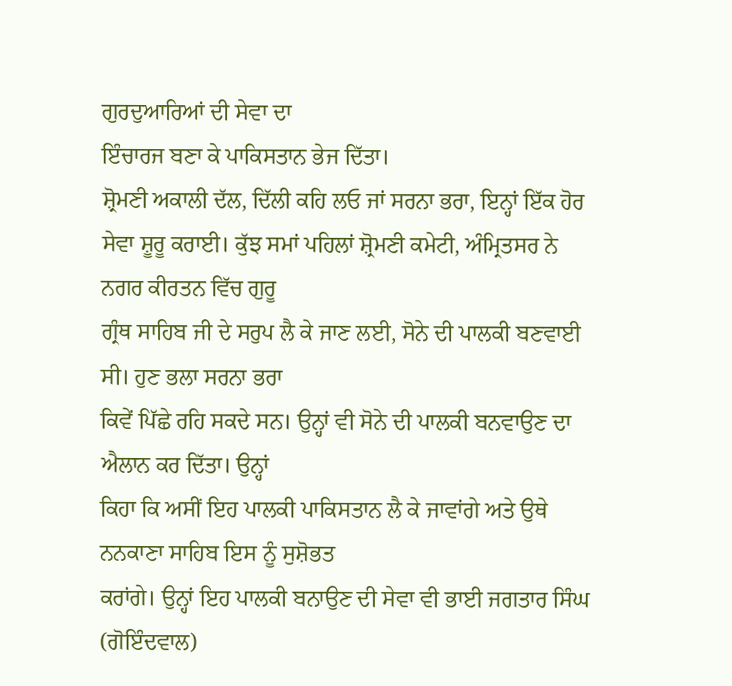ਗੁਰਦੁਆਰਿਆਂ ਦੀ ਸੇਵਾ ਦਾ
ਇੰਚਾਰਜ ਬਣਾ ਕੇ ਪਾਕਿਸਤਾਨ ਭੇਜ ਦਿੱਤਾ।
ਸ਼੍ਰੋਮਣੀ ਅਕਾਲੀ ਦੱਲ, ਦਿੱਲੀ ਕਹਿ ਲਓ ਜਾਂ ਸਰਨਾ ਭਰਾ, ਇਨ੍ਹਾਂ ਇੱਕ ਹੋਰ
ਸੇਵਾ ਸ਼ੂਰੂ ਕਰਾਈ। ਕੁੱਝ ਸਮਾਂ ਪਹਿਲਾਂ ਸ਼੍ਰੋਮਣੀ ਕਮੇਟੀ, ਅੰਮ੍ਰਿਤਸਰ ਨੇ ਨਗਰ ਕੀਰਤਨ ਵਿੱਚ ਗੁਰੂ
ਗ੍ਰੰਥ ਸਾਹਿਬ ਜੀ ਦੇ ਸਰੁਪ ਲੈ ਕੇ ਜਾਣ ਲਈ, ਸੋਨੇ ਦੀ ਪਾਲਕੀ ਬਣਵਾਈ ਸੀ। ਹੁਣ ਭਲਾ ਸਰਨਾ ਭਰਾ
ਕਿਵੇਂ ਪਿੱਛੇ ਰਹਿ ਸਕਦੇ ਸਨ। ਉਨ੍ਹਾਂ ਵੀ ਸੋਨੇ ਦੀ ਪਾਲਕੀ ਬਨਵਾਉਣ ਦਾ ਐਲਾਨ ਕਰ ਦਿੱਤਾ। ਉਨ੍ਹਾਂ
ਕਿਹਾ ਕਿ ਅਸੀਂ ਇਹ ਪਾਲਕੀ ਪਾਕਿਸਤਾਨ ਲੈ ਕੇ ਜਾਵਾਂਗੇ ਅਤੇ ਉਥੇ ਨਨਕਾਣਾ ਸਾਹਿਬ ਇਸ ਨੂੰ ਸੁਸ਼ੋਭਤ
ਕਰਾਂਗੇ। ਉਨ੍ਹਾਂ ਇਹ ਪਾਲਕੀ ਬਨਾਉਣ ਦੀ ਸੇਵਾ ਵੀ ਭਾਈ ਜਗਤਾਰ ਸਿੰਘ (ਗੋਇੰਦਵਾਲ)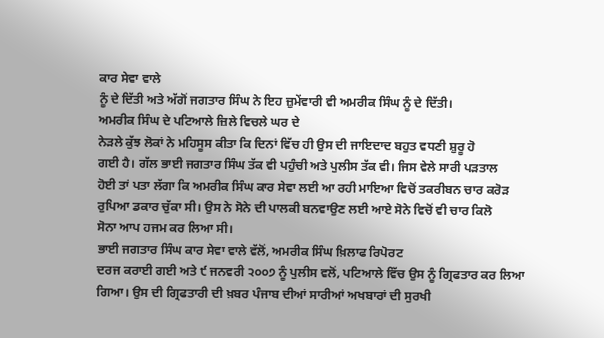ਕਾਰ ਸੇਵਾ ਵਾਲੇ
ਨੂੰ ਦੇ ਦਿੱਤੀ ਅਤੇ ਅੱਗੋਂ ਜਗਤਾਰ ਸਿੰਘ ਨੇ ਇਹ ਜ਼ੁਮੇਂਵਾਰੀ ਵੀ ਅਮਰੀਕ ਸਿੰਘ ਨੂੰ ਦੇ ਦਿੱਤੀ।
ਅਮਰੀਕ ਸਿੰਘ ਦੇ ਪਟਿਆਲੇ ਜ਼ਿਲੇ ਵਿਚਲੇ ਘਰ ਦੇ
ਨੇੜਲੇ ਕੁੱਝ ਲੋਕਾਂ ਨੇ ਮਹਿਸੂਸ ਕੀਤਾ ਕਿ ਦਿਨਾਂ ਵਿੱਚ ਹੀ ਉਸ ਦੀ ਜਾਇਦਾਦ ਬਹੁਤ ਵਧਣੀ ਸ਼ੁਰੂ ਹੋ
ਗਈ ਹੈ। ਗੱਲ ਭਾਈ ਜਗਤਾਰ ਸਿੰਘ ਤੱਕ ਵੀ ਪਹੁੰਚੀ ਅਤੇ ਪੁਲੀਸ ਤੱਕ ਵੀ। ਜਿਸ ਵੇਲੇ ਸਾਰੀ ਪੜਤਾਲ
ਹੋਈ ਤਾਂ ਪਤਾ ਲੱਗਾ ਕਿ ਅਮਰੀਕ ਸਿੰਘ ਕਾਰ ਸੇਵਾ ਲਈ ਆ ਰਹੀ ਮਾਇਆ ਵਿਚੋਂ ਤਕਰੀਬਨ ਚਾਰ ਕਰੋੜ
ਰੁਪਿਆ ਡਕਾਰ ਚੁੱਕਾ ਸੀ। ਉਸ ਨੇ ਸੋਨੇ ਦੀ ਪਾਲਕੀ ਬਨਵਾਉਣ ਲਈ ਆਏ ਸੋਨੇ ਵਿਚੋਂ ਵੀ ਚਾਰ ਕਿਲੋ
ਸੋਨਾ ਆਪ ਹਜਮ ਕਰ ਲਿਆ ਸੀ।
ਭਾਈ ਜਗਤਾਰ ਸਿੰਘ ਕਾਰ ਸੇਵਾ ਵਾਲੇ ਵੱਲੋਂ, ਅਮਰੀਕ ਸਿੰਘ ਖ਼ਿਲਾਫ ਰਿਪੋਰਟ
ਦਰਜ ਕਰਾਈ ਗਈ ਅਤੇ ੯ ਜਨਵਰੀ ੨੦੦੭ ਨੂੰ ਪੁਲੀਸ ਵਲੋਂ, ਪਟਿਆਲੇ ਵਿੱਚ ਉਸ ਨੂੰ ਗ੍ਰਿਫਤਾਰ ਕਰ ਲਿਆ
ਗਿਆ। ਉਸ ਦੀ ਗ੍ਰਿਫਤਾਰੀ ਦੀ ਖ਼ਬਰ ਪੰਜਾਬ ਦੀਆਂ ਸਾਰੀਆਂ ਅਖਬਾਰਾਂ ਦੀ ਸੁਰਖੀ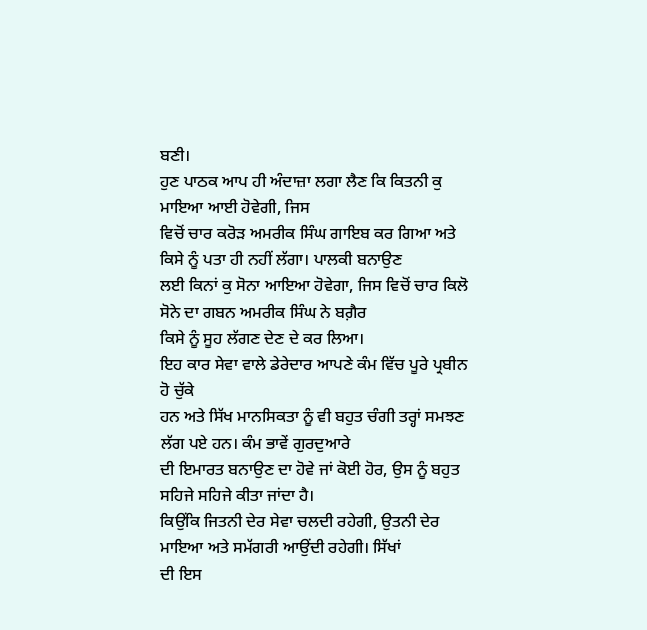ਬਣੀ।
ਹੁਣ ਪਾਠਕ ਆਪ ਹੀ ਅੰਦਾਜ਼ਾ ਲਗਾ ਲੈਣ ਕਿ ਕਿਤਨੀ ਕੁ ਮਾਇਆ ਆਈ ਹੋਵੇਗੀ, ਜਿਸ
ਵਿਚੋਂ ਚਾਰ ਕਰੋੜ ਅਮਰੀਕ ਸਿੰਘ ਗਾਇਬ ਕਰ ਗਿਆ ਅਤੇ ਕਿਸੇ ਨੂੰ ਪਤਾ ਹੀ ਨਹੀਂ ਲੱਗਾ। ਪਾਲਕੀ ਬਨਾਉਣ
ਲਈ ਕਿਨਾਂ ਕੁ ਸੋਨਾ ਆਇਆ ਹੋਵੇਗਾ, ਜਿਸ ਵਿਚੋਂ ਚਾਰ ਕਿਲੋ ਸੋਨੇ ਦਾ ਗਬਨ ਅਮਰੀਕ ਸਿੰਘ ਨੇ ਬਗ਼ੈਰ
ਕਿਸੇ ਨੂੰ ਸੂਹ ਲੱਗਣ ਦੇਣ ਦੇ ਕਰ ਲਿਆ।
ਇਹ ਕਾਰ ਸੇਵਾ ਵਾਲੇ ਡੇਰੇਦਾਰ ਆਪਣੇ ਕੰਮ ਵਿੱਚ ਪੂਰੇ ਪ੍ਰਬੀਨ ਹੋ ਚੁੱਕੇ
ਹਨ ਅਤੇ ਸਿੱਖ ਮਾਨਸਿਕਤਾ ਨੂੰ ਵੀ ਬਹੁਤ ਚੰਗੀ ਤਰ੍ਹਾਂ ਸਮਝਣ ਲੱਗ ਪਏ ਹਨ। ਕੰਮ ਭਾਵੇਂ ਗੁਰਦੁਆਰੇ
ਦੀ ਇਮਾਰਤ ਬਨਾਉਣ ਦਾ ਹੋਵੇ ਜਾਂ ਕੋਈ ਹੋਰ, ਉਸ ਨੂੰ ਬਹੁਤ ਸਹਿਜੇ ਸਹਿਜੇ ਕੀਤਾ ਜਾਂਦਾ ਹੈ।
ਕਿਉਂਕਿ ਜਿਤਨੀ ਦੇਰ ਸੇਵਾ ਚਲਦੀ ਰਹੇਗੀ, ਉਤਨੀ ਦੇਰ ਮਾਇਆ ਅਤੇ ਸਮੱਗਰੀ ਆਉਂਦੀ ਰਹੇਗੀ। ਸਿੱਖਾਂ
ਦੀ ਇਸ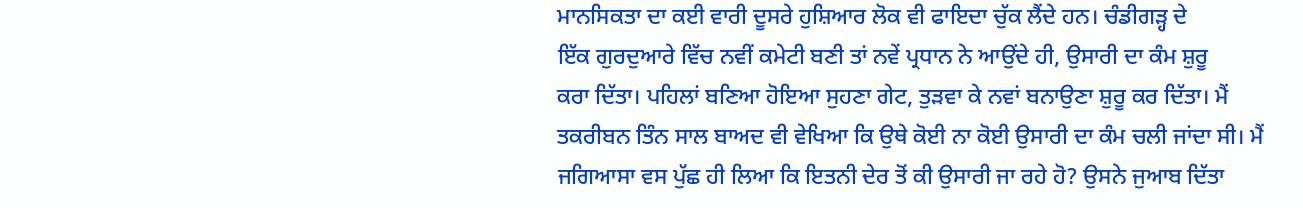ਮਾਨਸਿਕਤਾ ਦਾ ਕਈ ਵਾਰੀ ਦੂਸਰੇ ਹੁਸ਼ਿਆਰ ਲੋਕ ਵੀ ਫਾਇਦਾ ਚੁੱਕ ਲੈਂਦੇ ਹਨ। ਚੰਡੀਗੜ੍ਹ ਦੇ
ਇੱਕ ਗੁਰਦੁਆਰੇ ਵਿੱਚ ਨਵੀਂ ਕਮੇਟੀ ਬਣੀ ਤਾਂ ਨਵੇਂ ਪ੍ਰਧਾਨ ਨੇ ਆਉਂਦੇ ਹੀ, ਉਸਾਰੀ ਦਾ ਕੰਮ ਸ਼ੁਰੂ
ਕਰਾ ਦਿੱਤਾ। ਪਹਿਲਾਂ ਬਣਿਆ ਹੋਇਆ ਸੁਹਣਾ ਗੇਟ, ਤੁੜਵਾ ਕੇ ਨਵਾਂ ਬਨਾਉਣਾ ਸ਼ੁਰੂ ਕਰ ਦਿੱਤਾ। ਮੈਂ
ਤਕਰੀਬਨ ਤਿੰਨ ਸਾਲ ਬਾਅਦ ਵੀ ਵੇਖਿਆ ਕਿ ਉਥੇ ਕੋਈ ਨਾ ਕੋਈ ਉਸਾਰੀ ਦਾ ਕੰਮ ਚਲੀ ਜਾਂਦਾ ਸੀ। ਮੈਂ
ਜਗਿਆਸਾ ਵਸ ਪੁੱਛ ਹੀ ਲਿਆ ਕਿ ਇਤਨੀ ਦੇਰ ਤੋਂ ਕੀ ਉਸਾਰੀ ਜਾ ਰਹੇ ਹੋ? ਉਸਨੇ ਜੁਆਬ ਦਿੱਤਾ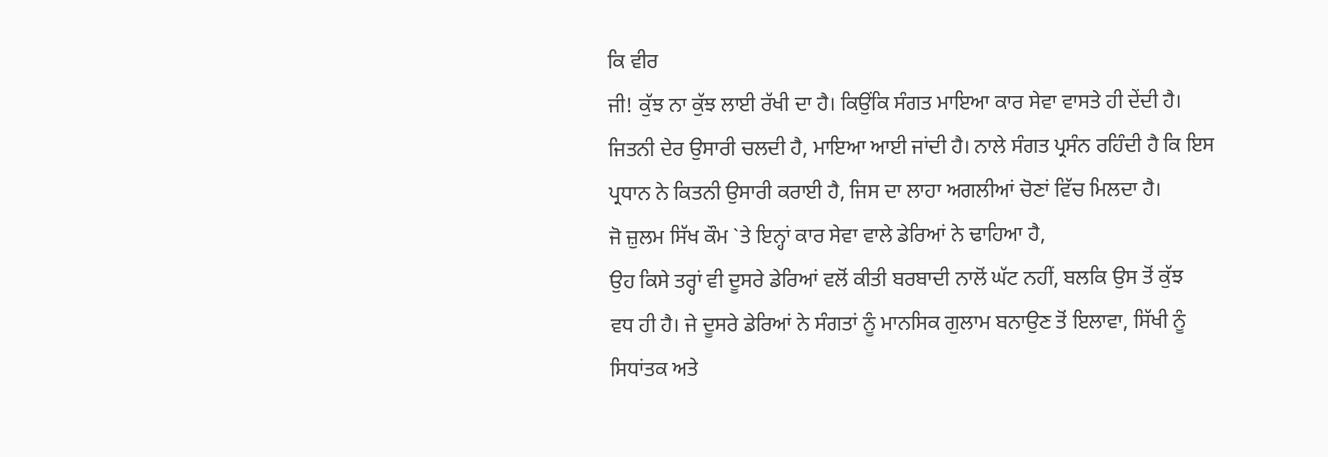ਕਿ ਵੀਰ
ਜੀ! ਕੁੱਝ ਨਾ ਕੁੱਝ ਲਾਈ ਰੱਖੀ ਦਾ ਹੈ। ਕਿਉਂਕਿ ਸੰਗਤ ਮਾਇਆ ਕਾਰ ਸੇਵਾ ਵਾਸਤੇ ਹੀ ਦੇਂਦੀ ਹੈ।
ਜਿਤਨੀ ਦੇਰ ਉਸਾਰੀ ਚਲਦੀ ਹੈ, ਮਾਇਆ ਆਈ ਜਾਂਦੀ ਹੈ। ਨਾਲੇ ਸੰਗਤ ਪ੍ਰਸੰਨ ਰਹਿੰਦੀ ਹੈ ਕਿ ਇਸ
ਪ੍ਰਧਾਨ ਨੇ ਕਿਤਨੀ ਉਸਾਰੀ ਕਰਾਈ ਹੈ, ਜਿਸ ਦਾ ਲਾਹਾ ਅਗਲੀਆਂ ਚੋਣਾਂ ਵਿੱਚ ਮਿਲਦਾ ਹੈ।
ਜੋ ਜ਼ੁਲਮ ਸਿੱਖ ਕੌਮ `ਤੇ ਇਨ੍ਹਾਂ ਕਾਰ ਸੇਵਾ ਵਾਲੇ ਡੇਰਿਆਂ ਨੇ ਢਾਹਿਆ ਹੈ,
ਉਹ ਕਿਸੇ ਤਰ੍ਹਾਂ ਵੀ ਦੂਸਰੇ ਡੇਰਿਆਂ ਵਲੋਂ ਕੀਤੀ ਬਰਬਾਦੀ ਨਾਲੋਂ ਘੱਟ ਨਹੀਂ, ਬਲਕਿ ਉਸ ਤੋਂ ਕੁੱਝ
ਵਧ ਹੀ ਹੈ। ਜੇ ਦੂਸਰੇ ਡੇਰਿਆਂ ਨੇ ਸੰਗਤਾਂ ਨੂੰ ਮਾਨਸਿਕ ਗੁਲਾਮ ਬਨਾਉਣ ਤੋਂ ਇਲਾਵਾ, ਸਿੱਖੀ ਨੂੰ
ਸਿਧਾਂਤਕ ਅਤੇ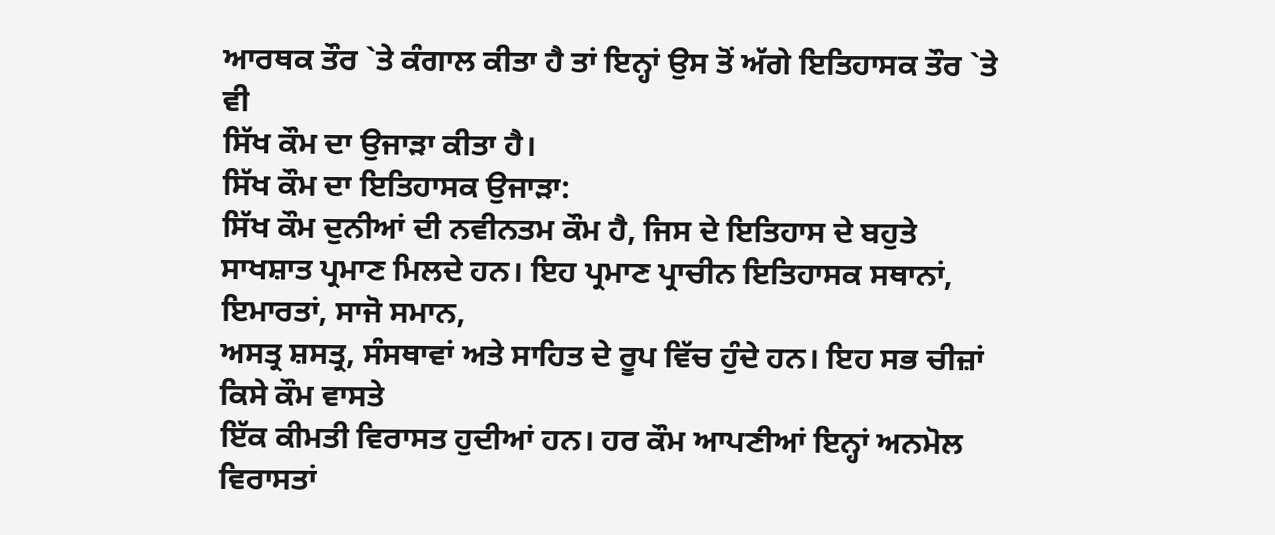ਆਰਥਕ ਤੌਰ `ਤੇ ਕੰਗਾਲ ਕੀਤਾ ਹੈ ਤਾਂ ਇਨ੍ਹਾਂ ਉਸ ਤੋਂ ਅੱਗੇ ਇਤਿਹਾਸਕ ਤੌਰ `ਤੇ ਵੀ
ਸਿੱਖ ਕੌਮ ਦਾ ਉਜਾੜਾ ਕੀਤਾ ਹੈ।
ਸਿੱਖ ਕੌਮ ਦਾ ਇਤਿਹਾਸਕ ਉਜਾੜਾ:
ਸਿੱਖ ਕੌਮ ਦੁਨੀਆਂ ਦੀ ਨਵੀਨਤਮ ਕੌਮ ਹੈ, ਜਿਸ ਦੇ ਇਤਿਹਾਸ ਦੇ ਬਹੁਤੇ
ਸਾਖਸ਼ਾਤ ਪ੍ਰਮਾਣ ਮਿਲਦੇ ਹਨ। ਇਹ ਪ੍ਰਮਾਣ ਪ੍ਰਾਚੀਨ ਇਤਿਹਾਸਕ ਸਥਾਨਾਂ, ਇਮਾਰਤਾਂ, ਸਾਜੋ ਸਮਾਨ,
ਅਸਤ੍ਰ ਸ਼ਸਤ੍ਰ, ਸੰਸਥਾਵਾਂ ਅਤੇ ਸਾਹਿਤ ਦੇ ਰੂਪ ਵਿੱਚ ਹੁੰਦੇ ਹਨ। ਇਹ ਸਭ ਚੀਜ਼ਾਂ ਕਿਸੇ ਕੌਮ ਵਾਸਤੇ
ਇੱਕ ਕੀਮਤੀ ਵਿਰਾਸਤ ਹੁਦੀਆਂ ਹਨ। ਹਰ ਕੌਮ ਆਪਣੀਆਂ ਇਨ੍ਹਾਂ ਅਨਮੋਲ ਵਿਰਾਸਤਾਂ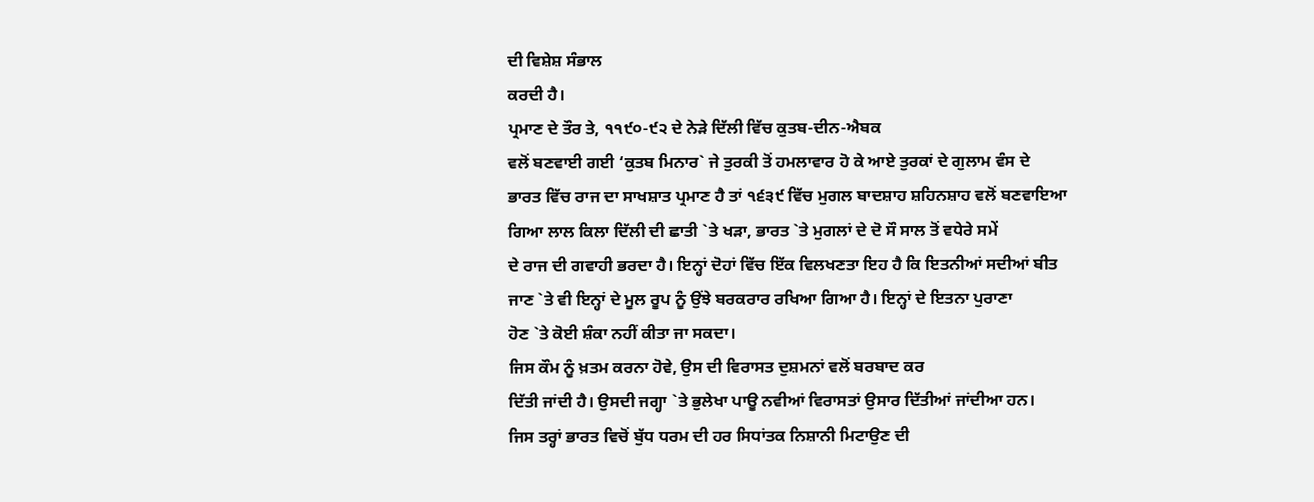ਦੀ ਵਿਸ਼ੇਸ਼ ਸੰਭਾਲ
ਕਰਦੀ ਹੈ।
ਪ੍ਰਮਾਣ ਦੇ ਤੌਰ ਤੇ, ੧੧੯੦-੯੨ ਦੇ ਨੇੜੇ ਦਿੱਲੀ ਵਿੱਚ ਕੁਤਬ-ਦੀਨ-ਐਬਕ
ਵਲੋਂ ਬਣਵਾਈ ਗਈ ‘ਕੁਤਬ ਮਿਨਾਰ` ਜੇ ਤੁਰਕੀ ਤੋਂ ਹਮਲਾਵਾਰ ਹੋ ਕੇ ਆਏ ਤੁਰਕਾਂ ਦੇ ਗੁਲਾਮ ਵੰਸ ਦੇ
ਭਾਰਤ ਵਿੱਚ ਰਾਜ ਦਾ ਸਾਖਸ਼ਾਤ ਪ੍ਰਮਾਣ ਹੈ ਤਾਂ ੧੬੩੯ ਵਿੱਚ ਮੁਗਲ ਬਾਦਸ਼ਾਹ ਸ਼ਹਿਨਸ਼ਾਹ ਵਲੋਂ ਬਣਵਾਇਆ
ਗਿਆ ਲਾਲ ਕਿਲਾ ਦਿੱਲੀ ਦੀ ਛਾਤੀ `ਤੇ ਖੜਾ, ਭਾਰਤ `ਤੇ ਮੁਗਲਾਂ ਦੇ ਦੋ ਸੌ ਸਾਲ ਤੋਂ ਵਧੇਰੇ ਸਮੇਂ
ਦੇ ਰਾਜ ਦੀ ਗਵਾਹੀ ਭਰਦਾ ਹੈ। ਇਨ੍ਹਾਂ ਦੋਹਾਂ ਵਿੱਚ ਇੱਕ ਵਿਲਖਣਤਾ ਇਹ ਹੈ ਕਿ ਇਤਨੀਆਂ ਸਦੀਆਂ ਬੀਤ
ਜਾਣ `ਤੇ ਵੀ ਇਨ੍ਹਾਂ ਦੇ ਮੂਲ ਰੂਪ ਨੂੰ ਉਂਝੇ ਬਰਕਰਾਰ ਰਖਿਆ ਗਿਆ ਹੈ। ਇਨ੍ਹਾਂ ਦੇ ਇਤਨਾ ਪੁਰਾਣਾ
ਹੋਣ `ਤੇ ਕੋਈ ਸ਼ੰਕਾ ਨਹੀਂ ਕੀਤਾ ਜਾ ਸਕਦਾ।
ਜਿਸ ਕੌਮ ਨੂੰ ਖ਼ਤਮ ਕਰਨਾ ਹੋਵੇ, ਉਸ ਦੀ ਵਿਰਾਸਤ ਦੁਸ਼ਮਨਾਂ ਵਲੋਂ ਬਰਬਾਦ ਕਰ
ਦਿੱਤੀ ਜਾਂਦੀ ਹੈ। ਉਸਦੀ ਜਗ੍ਹਾ `ਤੇ ਭੁਲੇਖਾ ਪਾਊ ਨਵੀਆਂ ਵਿਰਾਸਤਾਂ ਉਸਾਰ ਦਿੱਤੀਆਂ ਜਾਂਦੀਆ ਹਨ।
ਜਿਸ ਤਰ੍ਹਾਂ ਭਾਰਤ ਵਿਚੋਂ ਬੁੱਧ ਧਰਮ ਦੀ ਹਰ ਸਿਧਾਂਤਕ ਨਿਸ਼ਾਨੀ ਮਿਟਾਉਣ ਦੀ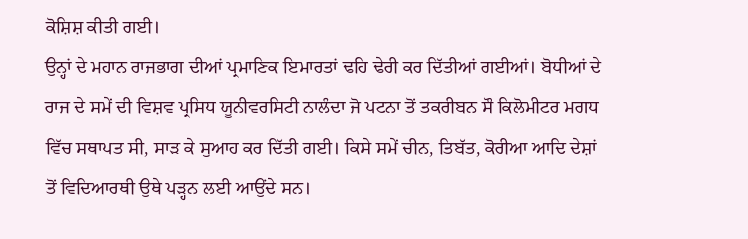ਕੋਸ਼ਿਸ਼ ਕੀਤੀ ਗਈ।
ਉਨ੍ਹਾਂ ਦੇ ਮਹਾਨ ਰਾਜਭਾਗ ਦੀਆਂ ਪ੍ਰਮਾਣਿਕ ਇਮਾਰਤਾਂ ਢਹਿ ਢੇਰੀ ਕਰ ਦਿੱਤੀਆਂ ਗਈਆਂ। ਬੋਧੀਆਂ ਦੇ
ਰਾਜ ਦੇ ਸਮੇਂ ਦੀ ਵਿਸ਼ਵ ਪ੍ਰਸਿਧ ਯੂਨੀਵਰਸਿਟੀ ਨਾਲੰਦਾ ਜੋ ਪਟਨਾ ਤੋਂ ਤਕਰੀਬਨ ਸੌ ਕਿਲੋਮੀਟਰ ਮਗਧ
ਵਿੱਚ ਸਥਾਪਤ ਸੀ, ਸਾੜ ਕੇ ਸੁਆਹ ਕਰ ਦਿੱਤੀ ਗਈ। ਕਿਸੇ ਸਮੇਂ ਚੀਨ, ਤਿਬੱਤ, ਕੋਰੀਆ ਆਦਿ ਦੇਸ਼ਾਂ
ਤੋਂ ਵਿਦਿਆਰਥੀ ਉਥੇ ਪੜ੍ਹਨ ਲਈ ਆਉਂਦੇ ਸਨ।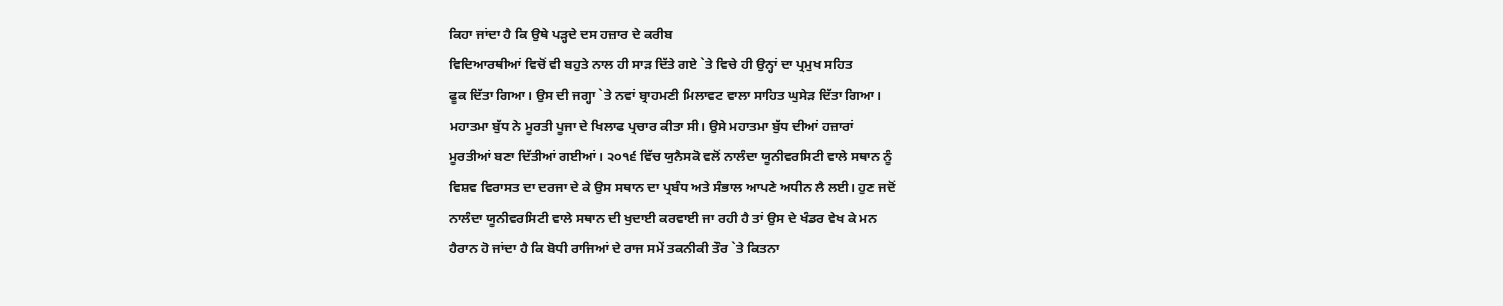ਕਿਹਾ ਜਾਂਦਾ ਹੈ ਕਿ ਉਥੇ ਪੜ੍ਹਦੇ ਦਸ ਹਜ਼ਾਰ ਦੇ ਕਰੀਬ
ਵਿਦਿਆਰਥੀਆਂ ਵਿਚੋਂ ਵੀ ਬਹੁਤੇ ਨਾਲ ਹੀ ਸਾੜ ਦਿੱਤੇ ਗਏ `ਤੇ ਵਿਚੇ ਹੀ ਉਨ੍ਹਾਂ ਦਾ ਪ੍ਰਮੁਖ ਸਹਿਤ
ਫੂਕ ਦਿੱਤਾ ਗਿਆ। ਉਸ ਦੀ ਜਗ੍ਹਾ `ਤੇ ਨਵਾਂ ਬ੍ਰਾਹਮਣੀ ਮਿਲਾਵਟ ਵਾਲਾ ਸਾਹਿਤ ਘੁਸੇੜ ਦਿੱਤਾ ਗਿਆ।
ਮਹਾਤਮਾ ਬੁੱਧ ਨੇ ਮੂਰਤੀ ਪੂਜਾ ਦੇ ਖਿਲਾਫ ਪ੍ਰਚਾਰ ਕੀਤਾ ਸੀ। ਉਸੇ ਮਹਾਤਮਾ ਬੁੱਧ ਦੀਆਂ ਹਜ਼ਾਰਾਂ
ਮੂਰਤੀਆਂ ਬਣਾ ਦਿੱਤੀਆਂ ਗਈਆਂ। ੨੦੧੬ ਵਿੱਚ ਯੁਨੈਸਕੋ ਵਲੋਂ ਨਾਲੰਦਾ ਯੂਨੀਵਰਸਿਟੀ ਵਾਲੇ ਸਥਾਨ ਨੂੰ
ਵਿਸ਼ਵ ਵਿਰਾਸਤ ਦਾ ਦਰਜਾ ਦੇ ਕੇ ਉਸ ਸਥਾਨ ਦਾ ਪ੍ਰਬੰਧ ਅਤੇ ਸੰਭਾਲ ਆਪਣੇ ਅਧੀਨ ਲੈ ਲਈ। ਹੁਣ ਜਦੋਂ
ਨਾਲੰਦਾ ਯੂਨੀਵਰਸਿਟੀ ਵਾਲੇ ਸਥਾਨ ਦੀ ਖੁਦਾਈ ਕਰਵਾਈ ਜਾ ਰਹੀ ਹੈ ਤਾਂ ਉਸ ਦੇ ਖੰਡਰ ਵੇਖ ਕੇ ਮਨ
ਹੈਰਾਨ ਹੋ ਜਾਂਦਾ ਹੈ ਕਿ ਬੋਧੀ ਰਾਜਿਆਂ ਦੇ ਰਾਜ ਸਮੇਂ ਤਕਨੀਕੀ ਤੌਰ `ਤੇ ਕਿਤਨਾ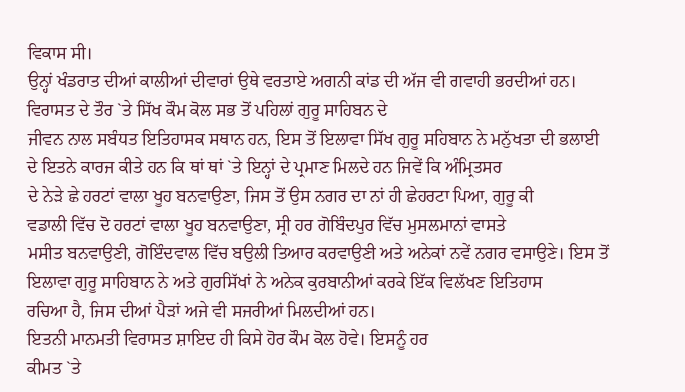ਵਿਕਾਸ ਸੀ।
ਉਨ੍ਹਾਂ ਖੰਡਰਾਤ ਦੀਆਂ ਕਾਲੀਆਂ ਦੀਵਾਰਾਂ ਉਥੇ ਵਰਤਾਏ ਅਗਨੀ ਕਾਂਡ ਦੀ ਅੱਜ ਵੀ ਗਵਾਹੀ ਭਰਦੀਆਂ ਹਨ।
ਵਿਰਾਸਤ ਦੇ ਤੌਰ `ਤੇ ਸਿੱਖ ਕੌਮ ਕੋਲ ਸਭ ਤੋਂ ਪਹਿਲਾਂ ਗੁਰੂ ਸਾਹਿਬਨ ਦੇ
ਜੀਵਨ ਨਾਲ ਸਬੰਧਤ ਇਤਿਹਾਸਕ ਸਥਾਨ ਹਨ, ਇਸ ਤੋਂ ਇਲਾਵਾ ਸਿੱਖ ਗੁਰੂ ਸਹਿਬਾਨ ਨੇ ਮਨੁੱਖਤਾ ਦੀ ਭਲਾਈ
ਦੇ ਇਤਨੇ ਕਾਰਜ ਕੀਤੇ ਹਨ ਕਿ ਥਾਂ ਥਾਂ `ਤੇ ਇਨ੍ਹਾਂ ਦੇ ਪ੍ਰਮਾਣ ਮਿਲਦੇ ਹਨ ਜਿਵੇਂ ਕਿ ਅੰਮ੍ਰਿਤਸਰ
ਦੇ ਨੇੜੇ ਛੇ ਹਰਟਾਂ ਵਾਲਾ ਖੂਹ ਬਨਵਾਉਣਾ, ਜਿਸ ਤੋਂ ਉਸ ਨਗਰ ਦਾ ਨਾਂ ਹੀ ਛੇਹਰਟਾ ਪਿਆ, ਗੁਰੂ ਕੀ
ਵਡਾਲੀ ਵਿੱਚ ਦੋ ਹਰਟਾਂ ਵਾਲਾ ਖੂਹ ਬਨਵਾਉਣਾ, ਸ੍ਰੀ ਹਰ ਗੋਬਿੰਦਪੁਰ ਵਿੱਚ ਮੁਸਲਮਾਨਾਂ ਵਾਸਤੇ
ਮਸੀਤ ਬਨਵਾਉਣੀ, ਗੋਇੰਦਵਾਲ ਵਿੱਚ ਬਉਲੀ ਤਿਆਰ ਕਰਵਾਉਣੀ ਅਤੇ ਅਨੇਕਾਂ ਨਵੇਂ ਨਗਰ ਵਸਾਉਣੇ। ਇਸ ਤੋਂ
ਇਲਾਵਾ ਗੁਰੂ ਸਾਹਿਬਾਨ ਨੇ ਅਤੇ ਗੁਰਸਿੱਖਾਂ ਨੇ ਅਨੇਕ ਕੁਰਬਾਨੀਆਂ ਕਰਕੇ ਇੱਕ ਵਿਲੱਖਣ ਇਤਿਹਾਸ
ਰਚਿਆ ਹੈ, ਜਿਸ ਦੀਆਂ ਪੈੜਾਂ ਅਜੇ ਵੀ ਸਜਰੀਆਂ ਮਿਲਦੀਆਂ ਹਨ।
ਇਤਨੀ ਮਾਨਮਤੀ ਵਿਰਾਸਤ ਸ਼ਾਇਦ ਹੀ ਕਿਸੇ ਹੋਰ ਕੌਮ ਕੋਲ ਹੋਵੇ। ਇਸਨੂੰ ਹਰ
ਕੀਮਤ `ਤੇ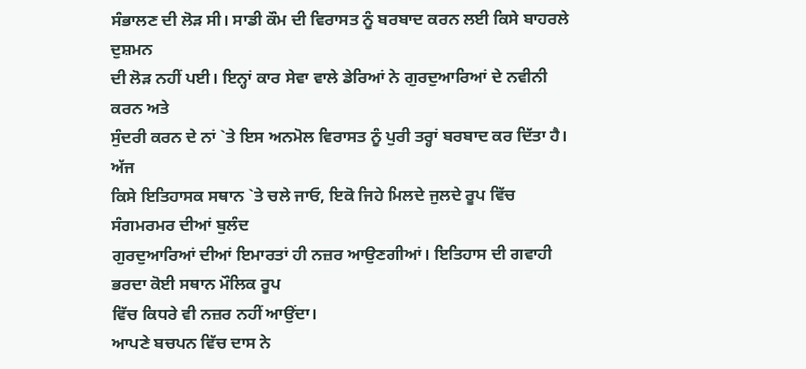ਸੰਭਾਲਣ ਦੀ ਲੋੜ ਸੀ। ਸਾਡੀ ਕੌਮ ਦੀ ਵਿਰਾਸਤ ਨੂੰ ਬਰਬਾਦ ਕਰਨ ਲਈ ਕਿਸੇ ਬਾਹਰਲੇ ਦੁਸ਼ਮਨ
ਦੀ ਲੋੜ ਨਹੀਂ ਪਈ। ਇਨ੍ਹਾਂ ਕਾਰ ਸੇਵਾ ਵਾਲੇ ਡੇਰਿਆਂ ਨੇ ਗੁਰਦੁਆਰਿਆਂ ਦੇ ਨਵੀਨੀ ਕਰਨ ਅਤੇ
ਸੁੰਦਰੀ ਕਰਨ ਦੇ ਨਾਂ `ਤੇ ਇਸ ਅਨਮੋਲ ਵਿਰਾਸਤ ਨੂੰ ਪੁਰੀ ਤਰ੍ਹਾਂ ਬਰਬਾਦ ਕਰ ਦਿੱਤਾ ਹੈ। ਅੱਜ
ਕਿਸੇ ਇਤਿਹਾਸਕ ਸਥਾਨ `ਤੇ ਚਲੇ ਜਾਓ, ਇਕੋ ਜਿਹੇ ਮਿਲਦੇ ਜੁਲਦੇ ਰੂਪ ਵਿੱਚ ਸੰਗਮਰਮਰ ਦੀਆਂ ਬੁਲੰਦ
ਗੁਰਦੁਆਰਿਆਂ ਦੀਆਂ ਇਮਾਰਤਾਂ ਹੀ ਨਜ਼ਰ ਆਉਣਗੀਆਂ। ਇਤਿਹਾਸ ਦੀ ਗਵਾਹੀ ਭਰਦਾ ਕੋਈ ਸਥਾਨ ਮੌਲਿਕ ਰੂਪ
ਵਿੱਚ ਕਿਧਰੇ ਵੀ ਨਜ਼ਰ ਨਹੀਂ ਆਉਂਦਾ।
ਆਪਣੇ ਬਚਪਨ ਵਿੱਚ ਦਾਸ ਨੇ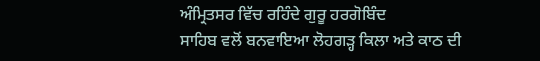ਅੰਮ੍ਰਿਤਸਰ ਵਿੱਚ ਰਹਿੰਦੇ ਗੁਰੂ ਹਰਗੋਬਿੰਦ
ਸਾਹਿਬ ਵਲੋਂ ਬਨਵਾਇਆ ਲੋਹਗੜ੍ਹ ਕਿਲਾ ਅਤੇ ਕਾਠ ਦੀ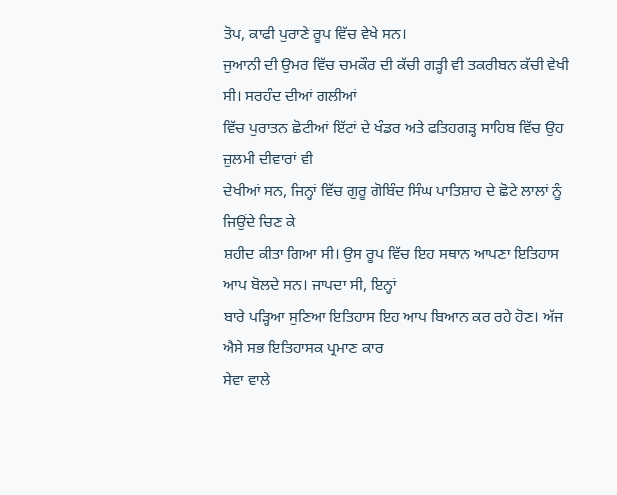ਤੋਪ, ਕਾਫੀ ਪੁਰਾਣੇ ਰੂਪ ਵਿੱਚ ਵੇਖੇ ਸਨ।
ਜੁਆਨੀ ਦੀ ਉਮਰ ਵਿੱਚ ਚਮਕੌਰ ਦੀ ਕੱਚੀ ਗੜ੍ਹੀ ਵੀ ਤਕਰੀਬਨ ਕੱਚੀ ਵੇਖੀ ਸੀ। ਸਰਹੰਦ ਦੀਆਂ ਗਲੀਆਂ
ਵਿੱਚ ਪੁਰਾਤਨ ਛੋਟੀਆਂ ਇੱਟਾਂ ਦੇ ਖੰਡਰ ਅਤੇ ਫਤਿਹਗੜ੍ਹ ਸਾਹਿਬ ਵਿੱਚ ਉਹ ਜ਼ੁਲਮੀ ਦੀਵਾਰਾਂ ਵੀ
ਦੇਖੀਆਂ ਸਨ, ਜਿਨ੍ਹਾਂ ਵਿੱਚ ਗੁਰੂ ਗੋਬਿੰਦ ਸਿੰਘ ਪਾਤਿਸ਼ਾਹ ਦੇ ਛੋਟੇ ਲਾਲਾਂ ਨੂੰ ਜਿਉਂਦੇ ਚਿਣ ਕੇ
ਸ਼ਹੀਦ ਕੀਤਾ ਗਿਆ ਸੀ। ਉਸ ਰੂਪ ਵਿੱਚ ਇਹ ਸਥਾਨ ਆਪਣਾ ਇਤਿਹਾਸ ਆਪ ਬੋਲਦੇ ਸਨ। ਜਾਪਦਾ ਸੀ, ਇਨ੍ਹਾਂ
ਬਾਰੇ ਪੜ੍ਹਿਆ ਸੁਣਿਆ ਇਤਿਹਾਸ ਇਹ ਆਪ ਬਿਆਨ ਕਰ ਰਹੇ ਹੋਣ। ਅੱਜ ਐਸੇ ਸਭ ਇਤਿਹਾਸਕ ਪ੍ਰਮਾਣ ਕਾਰ
ਸੇਵਾ ਵਾਲੇ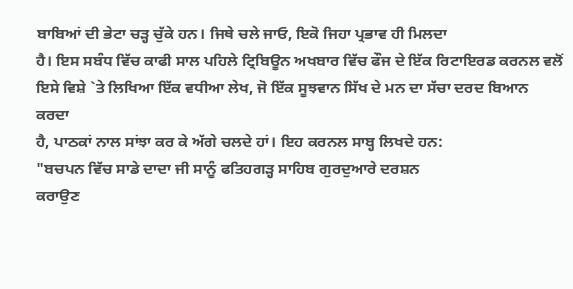ਬਾਬਿਆਂ ਦੀ ਭੇਟਾ ਚੜ੍ਹ ਚੁੱਕੇ ਹਨ। ਜਿਥੇ ਚਲੇ ਜਾਓ, ਇਕੋ ਜਿਹਾ ਪ੍ਰਭਾਵ ਹੀ ਮਿਲਦਾ
ਹੈ। ਇਸ ਸਬੰਧ ਵਿੱਚ ਕਾਫੀ ਸਾਲ ਪਹਿਲੇ ਟ੍ਰਿਬਿਊਨ ਅਖਬਾਰ ਵਿੱਚ ਫੌਜ ਦੇ ਇੱਕ ਰਿਟਾਇਰਡ ਕਰਨਲ ਵਲੋਂ
ਇਸੇ ਵਿਸ਼ੇ `ਤੇ ਲਿਖਿਆ ਇੱਕ ਵਧੀਆ ਲੇਖ, ਜੋ ਇੱਕ ਸੂਝਵਾਨ ਸਿੱਖ ਦੇ ਮਨ ਦਾ ਸੱਚਾ ਦਰਦ ਬਿਆਨ ਕਰਦਾ
ਹੈ, ਪਾਠਕਾਂ ਨਾਲ ਸਾਂਝਾ ਕਰ ਕੇ ਅੱਗੇ ਚਲਦੇ ਹਾਂ। ਇਹ ਕਰਨਲ ਸਾਬ੍ਹ ਲਿਖਦੇ ਹਨ:
"ਬਚਪਨ ਵਿੱਚ ਸਾਡੇ ਦਾਦਾ ਜੀ ਸਾਨੂੰ ਫਤਿਹਗੜ੍ਹ ਸਾਹਿਬ ਗੁਰਦੁਆਰੇ ਦਰਸ਼ਨ
ਕਰਾਉਣ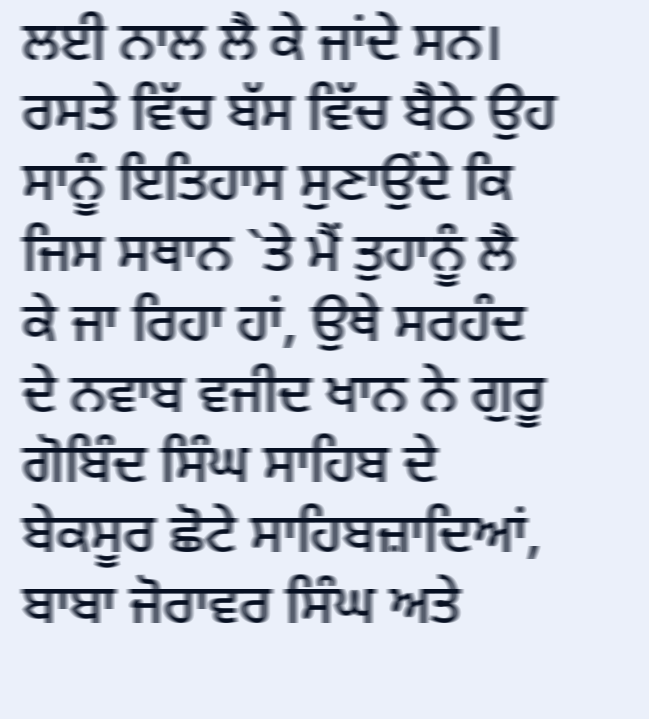ਲਈ ਨਾਲ ਲੈ ਕੇ ਜਾਂਦੇ ਸਨ। ਰਸਤੇ ਵਿੱਚ ਬੱਸ ਵਿੱਚ ਬੈਠੇ ਉਹ ਸਾਨੂੰ ਇਤਿਹਾਸ ਸੁਣਾਉਂਦੇ ਕਿ
ਜਿਸ ਸਥਾਨ `ਤੇ ਮੈਂ ਤੁਹਾਨੂੰ ਲੈ ਕੇ ਜਾ ਰਿਹਾ ਹਾਂ, ਉਥੇ ਸਰਹੰਦ ਦੇ ਨਵਾਬ ਵਜੀਦ ਖਾਨ ਨੇ ਗੁਰੂ
ਗੋਬਿੰਦ ਸਿੰਘ ਸਾਹਿਬ ਦੇ ਬੇਕਸੂਰ ਛੋਟੇ ਸਾਹਿਬਜ਼ਾਦਿਆਂ, ਬਾਬਾ ਜੋਰਾਵਰ ਸਿੰਘ ਅਤੇ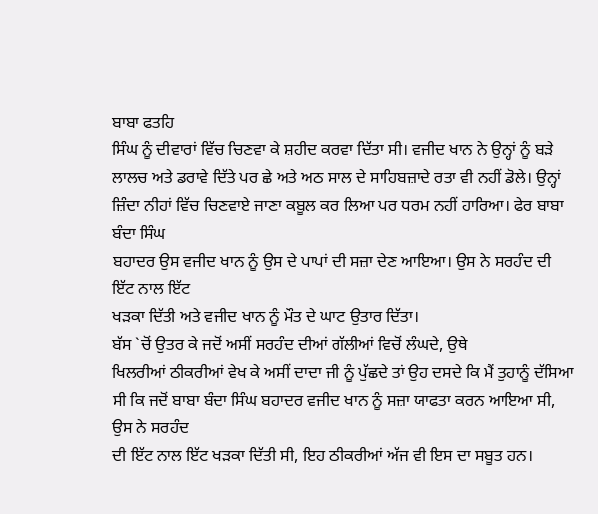ਬਾਬਾ ਫਤਹਿ
ਸਿੰਘ ਨੂੰ ਦੀਵਾਰਾਂ ਵਿੱਚ ਚਿਣਵਾ ਕੇ ਸ਼ਹੀਦ ਕਰਵਾ ਦਿੱਤਾ ਸੀ। ਵਜੀਦ ਖਾਨ ਨੇ ਉਨ੍ਹਾਂ ਨੂੰ ਬੜੇ
ਲਾਲਚ ਅਤੇ ਡਰਾਵੇ ਦਿੱਤੇ ਪਰ ਛੇ ਅਤੇ ਅਠ ਸਾਲ ਦੇ ਸਾਹਿਬਜ਼ਾਦੇ ਰਤਾ ਵੀ ਨਹੀਂ ਡੋਲੇ। ਉਨ੍ਹਾਂ
ਜ਼ਿੰਦਾ ਨੀਹਾਂ ਵਿੱਚ ਚਿਣਵਾਏ ਜਾਣਾ ਕਬੂਲ ਕਰ ਲਿਆ ਪਰ ਧਰਮ ਨਹੀਂ ਹਾਰਿਆ। ਫੇਰ ਬਾਬਾ ਬੰਦਾ ਸਿੰਘ
ਬਹਾਦਰ ਉਸ ਵਜੀਦ ਖਾਨ ਨੂੰ ਉਸ ਦੇ ਪਾਪਾਂ ਦੀ ਸਜ਼ਾ ਦੇਣ ਆਇਆ। ਉਸ ਨੇ ਸਰਹੰਦ ਦੀ ਇੱਟ ਨਾਲ ਇੱਟ
ਖੜਕਾ ਦਿੱਤੀ ਅਤੇ ਵਜੀਦ ਖਾਨ ਨੂੰ ਮੌਤ ਦੇ ਘਾਟ ਉਤਾਰ ਦਿੱਤਾ।
ਬੱਸ `ਚੋਂ ਉਤਰ ਕੇ ਜਦੋਂ ਅਸੀਂ ਸਰਹੰਦ ਦੀਆਂ ਗੱਲੀਆਂ ਵਿਚੋਂ ਲੰਘਦੇ, ਉਥੇ
ਖਿਲਰੀਆਂ ਠੀਕਰੀਆਂ ਵੇਖ ਕੇ ਅਸੀਂ ਦਾਦਾ ਜੀ ਨੂੰ ਪੁੱਛਦੇ ਤਾਂ ਉਹ ਦਸਦੇ ਕਿ ਮੈਂ ਤੁਹਾਨੂੰ ਦੱਸਿਆ
ਸੀ ਕਿ ਜਦੋਂ ਬਾਬਾ ਬੰਦਾ ਸਿੰਘ ਬਹਾਦਰ ਵਜੀਦ ਖਾਨ ਨੂੰ ਸਜ਼ਾ ਯਾਫਤਾ ਕਰਨ ਆਇਆ ਸੀ, ਉਸ ਨੇ ਸਰਹੰਦ
ਦੀ ਇੱਟ ਨਾਲ ਇੱਟ ਖੜਕਾ ਦਿੱਤੀ ਸੀ, ਇਹ ਠੀਕਰੀਆਂ ਅੱਜ ਵੀ ਇਸ ਦਾ ਸਬੂਤ ਹਨ।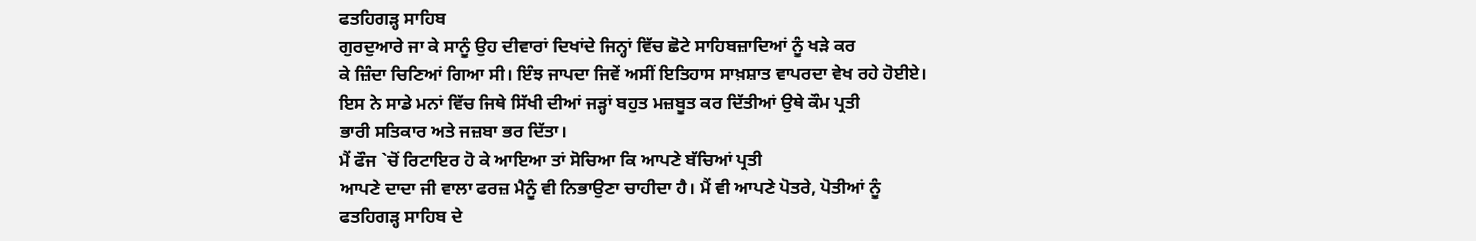ਫਤਹਿਗੜ੍ਹ ਸਾਹਿਬ
ਗੁਰਦੁਆਰੇ ਜਾ ਕੇ ਸਾਨੂੰ ਉਹ ਦੀਵਾਰਾਂ ਦਿਖਾਂਦੇ ਜਿਨ੍ਹਾਂ ਵਿੱਚ ਛੋਟੇ ਸਾਹਿਬਜ਼ਾਦਿਆਂ ਨੂੰ ਖੜੇ ਕਰ
ਕੇ ਜ਼ਿੰਦਾ ਚਿਣਿਆਂ ਗਿਆ ਸੀ। ਇੰਝ ਜਾਪਦਾ ਜਿਵੇਂ ਅਸੀਂ ਇਤਿਹਾਸ ਸਾਖ਼ਸ਼ਾਤ ਵਾਪਰਦਾ ਵੇਖ ਰਹੇ ਹੋਈਏ।
ਇਸ ਨੇ ਸਾਡੇ ਮਨਾਂ ਵਿੱਚ ਜਿਥੇ ਸਿੱਖੀ ਦੀਆਂ ਜੜ੍ਹਾਂ ਬਹੁਤ ਮਜ਼ਬੂਤ ਕਰ ਦਿੱਤੀਆਂ ਉਥੇ ਕੌਮ ਪ੍ਰਤੀ
ਭਾਰੀ ਸਤਿਕਾਰ ਅਤੇ ਜਜ਼ਬਾ ਭਰ ਦਿੱਤਾ।
ਮੈਂ ਫੌਜ `ਚੋਂ ਰਿਟਾਇਰ ਹੋ ਕੇ ਆਇਆ ਤਾਂ ਸੋਚਿਆ ਕਿ ਆਪਣੇ ਬੱਚਿਆਂ ਪ੍ਰਤੀ
ਆਪਣੇ ਦਾਦਾ ਜੀ ਵਾਲਾ ਫਰਜ਼ ਮੈਨੂੰ ਵੀ ਨਿਭਾਉਣਾ ਚਾਹੀਦਾ ਹੈ। ਮੈਂ ਵੀ ਆਪਣੇ ਪੋਤਰੇ, ਪੋਤੀਆਂ ਨੂੰ
ਫਤਹਿਗੜ੍ਹ ਸਾਹਿਬ ਦੇ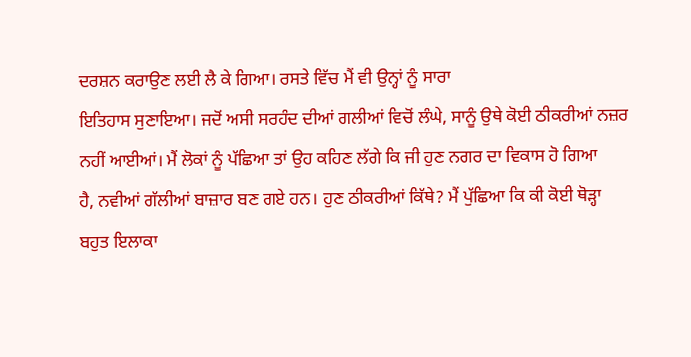ਦਰਸ਼ਨ ਕਰਾਉਣ ਲਈ ਲੈ ਕੇ ਗਿਆ। ਰਸਤੇ ਵਿੱਚ ਮੈਂ ਵੀ ਉਨ੍ਹਾਂ ਨੂੰ ਸਾਰਾ
ਇਤਿਹਾਸ ਸੁਣਾਇਆ। ਜਦੋਂ ਅਸੀ ਸਰਹੰਦ ਦੀਆਂ ਗਲੀਆਂ ਵਿਚੋਂ ਲੰਘੇ, ਸਾਨੂੰ ਉਥੇ ਕੋਈ ਠੀਕਰੀਆਂ ਨਜ਼ਰ
ਨਹੀਂ ਆਈਆਂ। ਮੈਂ ਲੋਕਾਂ ਨੂੰ ਪੱਛਿਆ ਤਾਂ ਉਹ ਕਹਿਣ ਲੱਗੇ ਕਿ ਜੀ ਹੁਣ ਨਗਰ ਦਾ ਵਿਕਾਸ ਹੋ ਗਿਆ
ਹੈ, ਨਵੀਆਂ ਗੱਲੀਆਂ ਬਾਜ਼ਾਰ ਬਣ ਗਏ ਹਨ। ਹੁਣ ਠੀਕਰੀਆਂ ਕਿੱਥੇ? ਮੈਂ ਪੁੱਛਿਆ ਕਿ ਕੀ ਕੋਈ ਥੋੜ੍ਹਾ
ਬਹੁਤ ਇਲਾਕਾ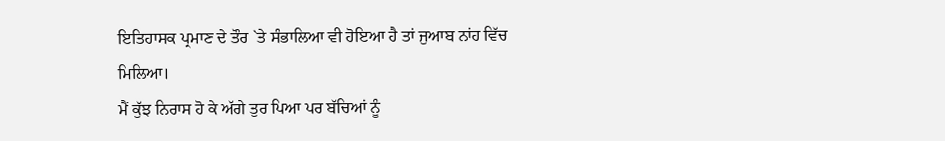ਇਤਿਹਾਸਕ ਪ੍ਰਮਾਣ ਦੇ ਤੌਰ `ਤੇ ਸੰਭਾਲਿਆ ਵੀ ਹੋਇਆ ਹੈ ਤਾਂ ਜੁਆਬ ਨਾਂਹ ਵਿੱਚ
ਮਿਲਿਆ।
ਮੈਂ ਕੁੱਝ ਨਿਰਾਸ ਹੋ ਕੇ ਅੱਗੇ ਤੁਰ ਪਿਆ ਪਰ ਬੱਚਿਆਂ ਨੂੰ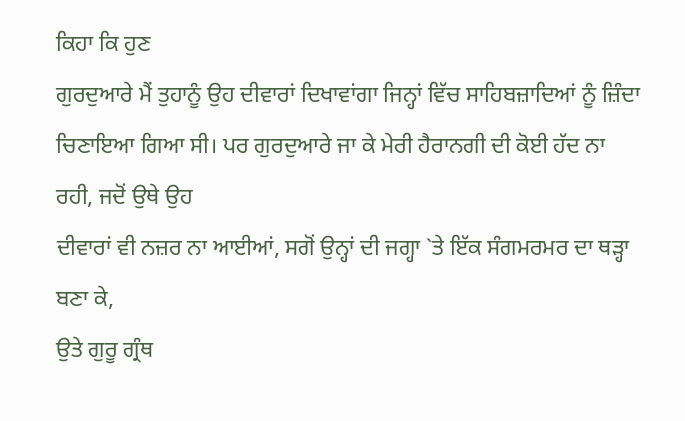ਕਿਹਾ ਕਿ ਹੁਣ
ਗੁਰਦੁਆਰੇ ਮੈਂ ਤੁਹਾਨੂੰ ਉਹ ਦੀਵਾਰਾਂ ਦਿਖਾਵਾਂਗਾ ਜਿਨ੍ਹਾਂ ਵਿੱਚ ਸਾਹਿਬਜ਼ਾਦਿਆਂ ਨੂੰ ਜ਼ਿੰਦਾ
ਚਿਣਾਇਆ ਗਿਆ ਸੀ। ਪਰ ਗੁਰਦੁਆਰੇ ਜਾ ਕੇ ਮੇਰੀ ਹੈਰਾਨਗੀ ਦੀ ਕੋਈ ਹੱਦ ਨਾ ਰਹੀ, ਜਦੋਂ ਉਥੇ ਉਹ
ਦੀਵਾਰਾਂ ਵੀ ਨਜ਼ਰ ਨਾ ਆਈਆਂ, ਸਗੋਂ ਉਨ੍ਹਾਂ ਦੀ ਜਗ੍ਹਾ `ਤੇ ਇੱਕ ਸੰਗਮਰਮਰ ਦਾ ਥੜ੍ਹਾ ਬਣਾ ਕੇ,
ਉਤੇ ਗੁਰੂ ਗ੍ਰੰਥ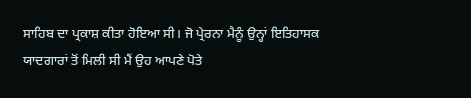ਸਾਹਿਬ ਦਾ ਪ੍ਰਕਾਸ਼ ਕੀਤਾ ਹੋਇਆ ਸੀ। ਜੋ ਪ੍ਰੇਰਨਾ ਮੈਨੂੰ ਉਨ੍ਹਾਂ ਇਤਿਹਾਸਕ
ਯਾਦਗਾਰਾਂ ਤੋਂ ਮਿਲੀ ਸੀ ਮੈਂ ਉਹ ਆਪਣੇ ਪੋਤੇ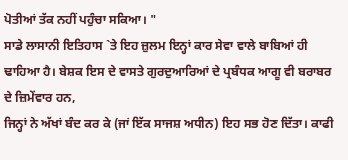ਪੋਤੀਆਂ ਤੱਕ ਨਹੀਂ ਪਹੁੰਚਾ ਸਕਿਆ। "
ਸਾਡੇ ਲਾਸਾਨੀ ਇਤਿਹਾਸ `ਤੇ ਇਹ ਜ਼ੁਲਮ ਇਨ੍ਹਾਂ ਕਾਰ ਸੇਵਾ ਵਾਲੇ ਬਾਬਿਆਂ ਹੀ
ਢਾਹਿਆ ਹੈ। ਬੇਸ਼ਕ ਇਸ ਦੇ ਵਾਸਤੇ ਗੁਰਦੁਆਰਿਆਂ ਦੇ ਪ੍ਰਬੰਧਕ ਆਗੂ ਵੀ ਬਰਾਬਰ ਦੇ ਜ਼ਿਮੇਂਵਾਰ ਹਨ,
ਜਿਨ੍ਹਾਂ ਨੇ ਅੱਖਾਂ ਬੰਦ ਕਰ ਕੇ (ਜਾਂ ਇੱਕ ਸਾਜਸ਼ ਅਧੀਨ) ਇਹ ਸਭ ਹੋਣ ਦਿੱਤਾ। ਕਾਫੀ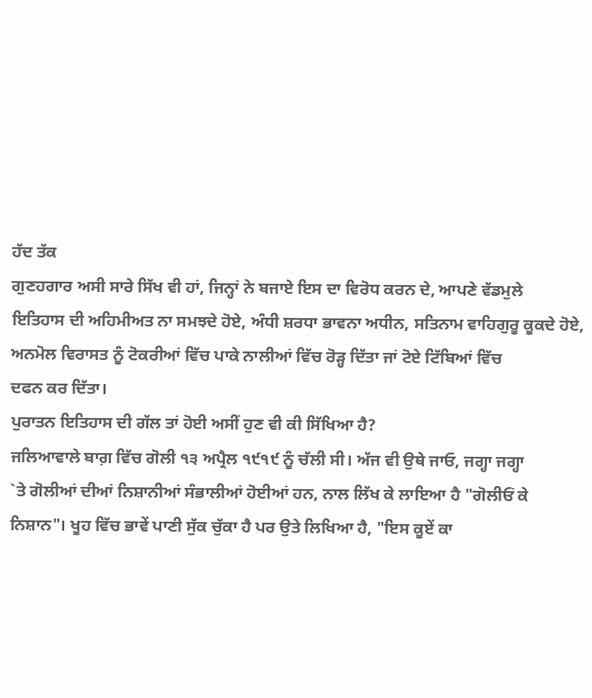ਹੱਦ ਤੱਕ
ਗੁਣਹਗਾਰ ਅਸੀ ਸਾਰੇ ਸਿੱਖ ਵੀ ਹਾਂ, ਜਿਨ੍ਹਾਂ ਨੇ ਬਜਾਏ ਇਸ ਦਾ ਵਿਰੋਧ ਕਰਨ ਦੇ, ਆਪਣੇ ਵੱਡਮੁਲੇ
ਇਤਿਹਾਸ ਦੀ ਅਹਿਮੀਅਤ ਨਾ ਸਮਝਦੇ ਹੋਏ, ਅੰਧੀ ਸ਼ਰਧਾ ਭਾਵਨਾ ਅਧੀਨ, ਸਤਿਨਾਮ ਵਾਹਿਗੁਰੂ ਕੂਕਦੇ ਹੋਏ,
ਅਨਮੋਲ ਵਿਰਾਸਤ ਨੂੰ ਟੋਕਰੀਆਂ ਵਿੱਚ ਪਾਕੇ ਨਾਲੀਆਂ ਵਿੱਚ ਰੋੜ੍ਹ ਦਿੱਤਾ ਜਾਂ ਟੋਏ ਟਿੱਬਿਆਂ ਵਿੱਚ
ਦਫਨ ਕਰ ਦਿੱਤਾ।
ਪੁਰਾਤਨ ਇਤਿਹਾਸ ਦੀ ਗੱਲ ਤਾਂ ਹੋਈ ਅਸੀਂ ਹੁਣ ਵੀ ਕੀ ਸਿੱਖਿਆ ਹੈ?
ਜਲਿਆਵਾਲੇ ਬਾਗ਼ ਵਿੱਚ ਗੋਲੀ ੧੩ ਅਪ੍ਰੈਲ ੧੯੧੯ ਨੂੰ ਚੱਲੀ ਸੀ। ਅੱਜ ਵੀ ਉਥੇ ਜਾਓ, ਜਗ੍ਹਾ ਜਗ੍ਹਾ
`ਤੇ ਗੋਲੀਆਂ ਦੀਆਂ ਨਿਸ਼ਾਨੀਆਂ ਸੰਭਾਲੀਆਂ ਹੋਈਆਂ ਹਨ, ਨਾਲ ਲਿੱਖ ਕੇ ਲਾਇਆ ਹੈ "ਗੋਲੀਓਂ ਕੇ
ਨਿਸ਼ਾਨ"। ਖੂਹ ਵਿੱਚ ਭਾਵੇਂ ਪਾਣੀ ਸੁੱਕ ਚੁੱਕਾ ਹੈ ਪਰ ਉਤੇ ਲਿਖਿਆ ਹੈ, "ਇਸ ਕੂਏਂ ਕਾ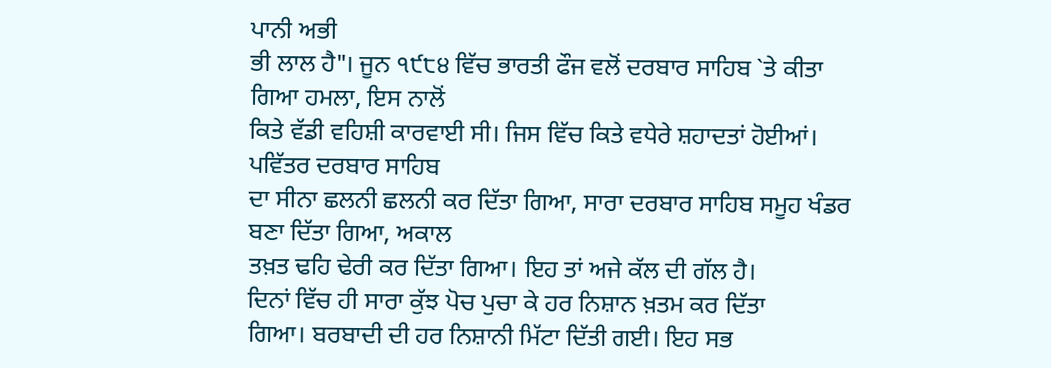ਪਾਨੀ ਅਭੀ
ਭੀ ਲਾਲ ਹੈ"। ਜੂਨ ੧੯੮੪ ਵਿੱਚ ਭਾਰਤੀ ਫੌਜ ਵਲੋਂ ਦਰਬਾਰ ਸਾਹਿਬ `ਤੇ ਕੀਤਾ ਗਿਆ ਹਮਲਾ, ਇਸ ਨਾਲੋਂ
ਕਿਤੇ ਵੱਡੀ ਵਹਿਸ਼ੀ ਕਾਰਵਾਈ ਸੀ। ਜਿਸ ਵਿੱਚ ਕਿਤੇ ਵਧੇਰੇ ਸ਼ਹਾਦਤਾਂ ਹੋਈਆਂ। ਪਵਿੱਤਰ ਦਰਬਾਰ ਸਾਹਿਬ
ਦਾ ਸੀਨਾ ਛਲਨੀ ਛਲਨੀ ਕਰ ਦਿੱਤਾ ਗਿਆ, ਸਾਰਾ ਦਰਬਾਰ ਸਾਹਿਬ ਸਮੂਹ ਖੰਡਰ ਬਣਾ ਦਿੱਤਾ ਗਿਆ, ਅਕਾਲ
ਤਖ਼ਤ ਢਹਿ ਢੇਰੀ ਕਰ ਦਿੱਤਾ ਗਿਆ। ਇਹ ਤਾਂ ਅਜੇ ਕੱਲ ਦੀ ਗੱਲ ਹੈ।
ਦਿਨਾਂ ਵਿੱਚ ਹੀ ਸਾਰਾ ਕੁੱਝ ਪੋਚ ਪੁਚਾ ਕੇ ਹਰ ਨਿਸ਼ਾਨ ਖ਼ਤਮ ਕਰ ਦਿੱਤਾ
ਗਿਆ। ਬਰਬਾਦੀ ਦੀ ਹਰ ਨਿਸ਼ਾਨੀ ਮਿੱਟਾ ਦਿੱਤੀ ਗਈ। ਇਹ ਸਭ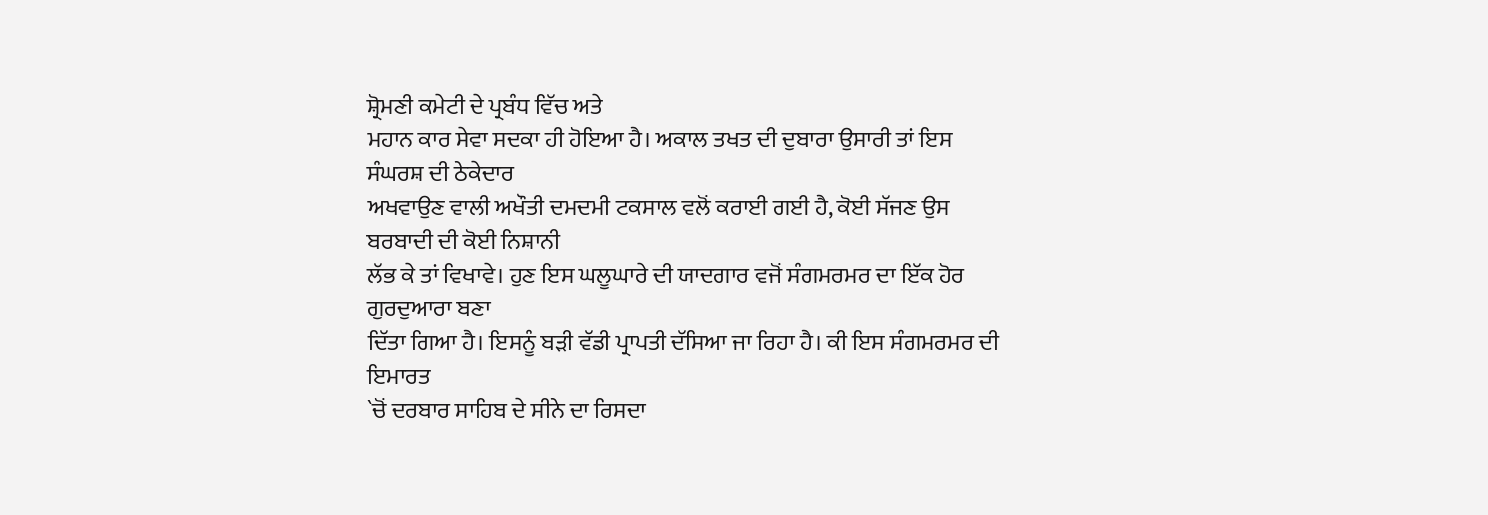ਸ਼੍ਰੋਮਣੀ ਕਮੇਟੀ ਦੇ ਪ੍ਰਬੰਧ ਵਿੱਚ ਅਤੇ
ਮਹਾਨ ਕਾਰ ਸੇਵਾ ਸਦਕਾ ਹੀ ਹੋਇਆ ਹੈ। ਅਕਾਲ ਤਖਤ ਦੀ ਦੁਬਾਰਾ ਉਸਾਰੀ ਤਾਂ ਇਸ ਸੰਘਰਸ਼ ਦੀ ਠੇਕੇਦਾਰ
ਅਖਵਾਉਣ ਵਾਲੀ ਅਖੌਤੀ ਦਮਦਮੀ ਟਕਸਾਲ ਵਲੋਂ ਕਰਾਈ ਗਈ ਹੈ, ਕੋਈ ਸੱਜਣ ਉਸ ਬਰਬਾਦੀ ਦੀ ਕੋਈ ਨਿਸ਼ਾਨੀ
ਲੱਭ ਕੇ ਤਾਂ ਵਿਖਾਵੇ। ਹੁਣ ਇਸ ਘਲੂਘਾਰੇ ਦੀ ਯਾਦਗਾਰ ਵਜੋਂ ਸੰਗਮਰਮਰ ਦਾ ਇੱਕ ਹੋਰ ਗੁਰਦੁਆਰਾ ਬਣਾ
ਦਿੱਤਾ ਗਿਆ ਹੈ। ਇਸਨੂੰ ਬੜੀ ਵੱਡੀ ਪ੍ਰਾਪਤੀ ਦੱਸਿਆ ਜਾ ਰਿਹਾ ਹੈ। ਕੀ ਇਸ ਸੰਗਮਰਮਰ ਦੀ ਇਮਾਰਤ
`ਚੋਂ ਦਰਬਾਰ ਸਾਹਿਬ ਦੇ ਸੀਨੇ ਦਾ ਰਿਸਦਾ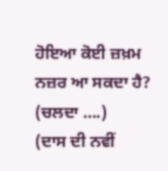ਹੋਇਆ ਕੋਈ ਜ਼ਖ਼ਮ ਨਜ਼ਰ ਆ ਸਕਦਾ ਹੈ?
(ਚਲਦਾ ….)
(ਦਾਸ ਦੀ ਨਵੀਂ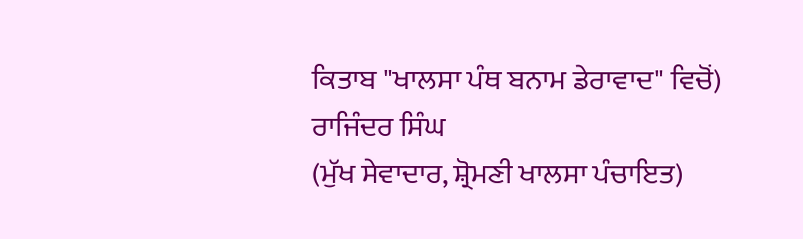ਕਿਤਾਬ "ਖਾਲਸਾ ਪੰਥ ਬਨਾਮ ਡੇਰਾਵਾਦ" ਵਿਚੋਂ)
ਰਾਜਿੰਦਰ ਸਿੰਘ
(ਮੁੱਖ ਸੇਵਾਦਾਰ, ਸ਼੍ਰੋਮਣੀ ਖਾਲਸਾ ਪੰਚਾਇਤ)